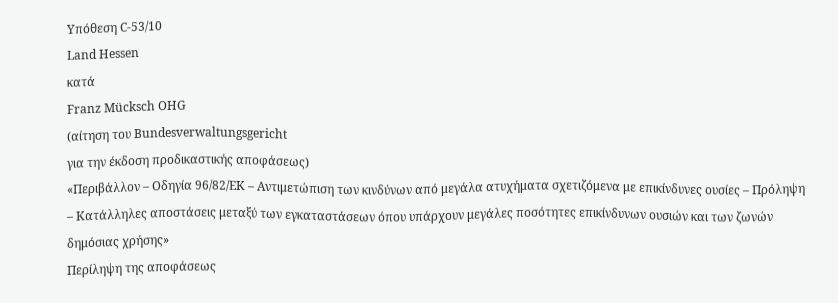Υπόθεση C-53/10
Land Hessen
κατά
Franz Mücksch OHG
(αίτηση του Bundesverwaltungsgericht
για την έκδοση προδικαστικής αποφάσεως)
«Περιβάλλον – Οδηγία 96/82/ΕΚ – Αντιμετώπιση των κινδύνων από μεγάλα ατυχήματα σχετιζόμενα με επικίνδυνες ουσίες – Πρόληψη – Κατάλληλες αποστάσεις μεταξύ των εγκαταστάσεων όπου υπάρχουν μεγάλες ποσότητες επικίνδυνων ουσιών και των ζωνών δημόσιας χρήσης»
Περίληψη της αποφάσεως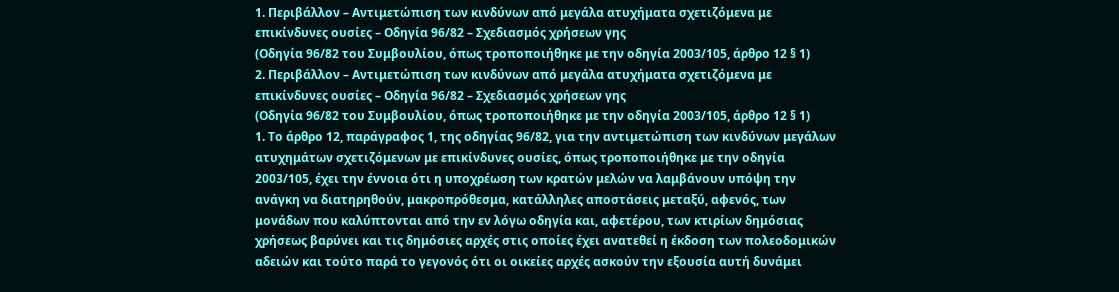1. Περιβάλλον – Αντιμετώπιση των κινδύνων από μεγάλα ατυχήματα σχετιζόμενα με επικίνδυνες ουσίες – Οδηγία 96/82 – Σχεδιασμός χρήσεων γης
(Οδηγία 96/82 του Συμβουλίου, όπως τροποποιήθηκε με την οδηγία 2003/105, άρθρο 12 § 1)
2. Περιβάλλον – Αντιμετώπιση των κινδύνων από μεγάλα ατυχήματα σχετιζόμενα με επικίνδυνες ουσίες – Οδηγία 96/82 – Σχεδιασμός χρήσεων γης
(Οδηγία 96/82 του Συμβουλίου, όπως τροποποιήθηκε με την οδηγία 2003/105, άρθρο 12 § 1)
1. Το άρθρο 12, παράγραφος 1, της οδηγίας 96/82, για την αντιμετώπιση των κινδύνων μεγάλων ατυχημάτων σχετιζόμενων με επικίνδυνες ουσίες, όπως τροποποιήθηκε με την οδηγία 2003/105, έχει την έννοια ότι η υποχρέωση των κρατών μελών να λαμβάνουν υπόψη την ανάγκη να διατηρηθούν, μακροπρόθεσμα, κατάλληλες αποστάσεις μεταξύ, αφενός, των μονάδων που καλύπτονται από την εν λόγω οδηγία και, αφετέρου, των κτιρίων δημόσιας χρήσεως βαρύνει και τις δημόσιες αρχές στις οποίες έχει ανατεθεί η έκδοση των πολεοδομικών αδειών και τούτο παρά το γεγονός ότι οι οικείες αρχές ασκούν την εξουσία αυτή δυνάμει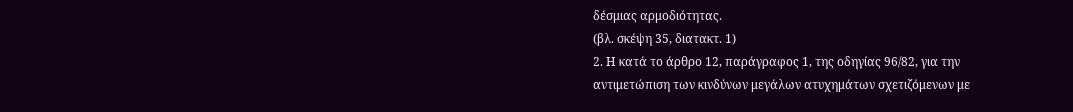δέσμιας αρμοδιότητας.
(βλ. σκέψη 35, διατακτ. 1)
2. Η κατά το άρθρο 12, παράγραφος 1, της οδηγίας 96/82, για την αντιμετώπιση των κινδύνων μεγάλων ατυχημάτων σχετιζόμενων με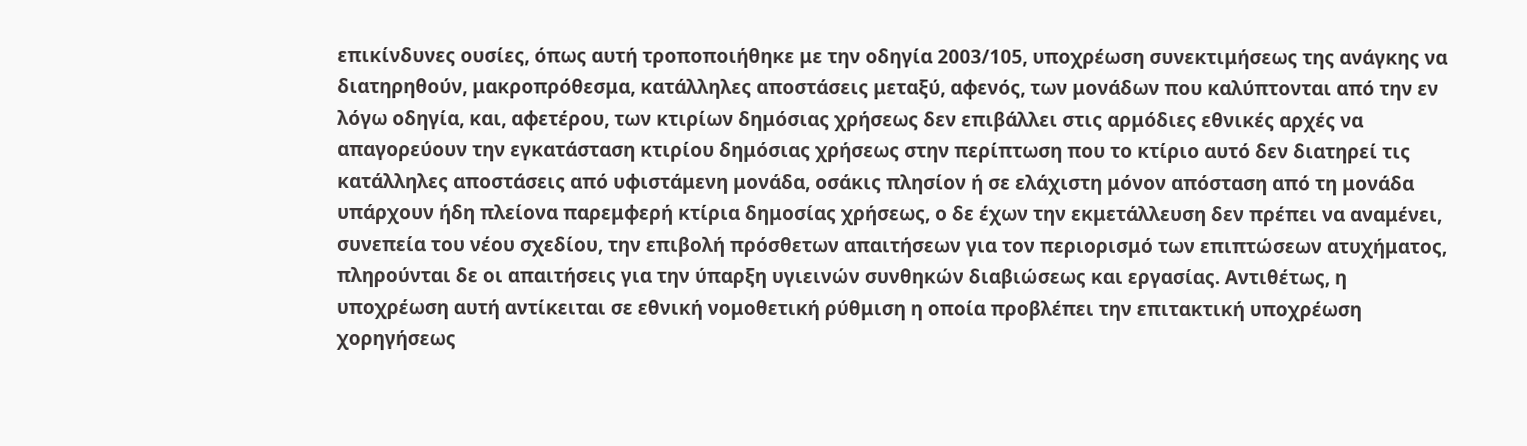επικίνδυνες ουσίες, όπως αυτή τροποποιήθηκε με την οδηγία 2003/105, υποχρέωση συνεκτιμήσεως της ανάγκης να διατηρηθούν, μακροπρόθεσμα, κατάλληλες αποστάσεις μεταξύ, αφενός, των μονάδων που καλύπτονται από την εν λόγω οδηγία, και, αφετέρου, των κτιρίων δημόσιας χρήσεως δεν επιβάλλει στις αρμόδιες εθνικές αρχές να απαγορεύουν την εγκατάσταση κτιρίου δημόσιας χρήσεως στην περίπτωση που το κτίριο αυτό δεν διατηρεί τις κατάλληλες αποστάσεις από υφιστάμενη μονάδα, οσάκις πλησίον ή σε ελάχιστη μόνον απόσταση από τη μονάδα υπάρχουν ήδη πλείονα παρεμφερή κτίρια δημοσίας χρήσεως, ο δε έχων την εκμετάλλευση δεν πρέπει να αναμένει, συνεπεία του νέου σχεδίου, την επιβολή πρόσθετων απαιτήσεων για τον περιορισμό των επιπτώσεων ατυχήματος, πληρούνται δε οι απαιτήσεις για την ύπαρξη υγιεινών συνθηκών διαβιώσεως και εργασίας. Αντιθέτως, η υποχρέωση αυτή αντίκειται σε εθνική νομοθετική ρύθμιση η οποία προβλέπει την επιτακτική υποχρέωση χορηγήσεως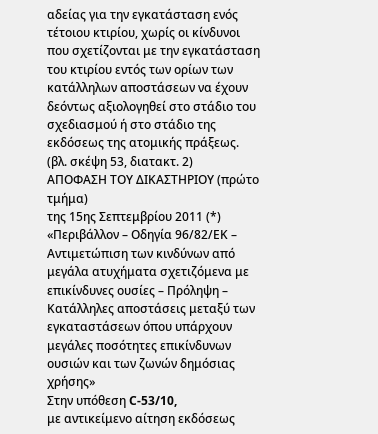αδείας για την εγκατάσταση ενός τέτοιου κτιρίου, χωρίς οι κίνδυνοι που σχετίζονται με την εγκατάσταση του κτιρίου εντός των ορίων των κατάλληλων αποστάσεων να έχουν δεόντως αξιολογηθεί στο στάδιο του σχεδιασμού ή στο στάδιο της εκδόσεως της ατομικής πράξεως.
(βλ. σκέψη 53, διατακτ. 2)
ΑΠΟΦΑΣΗ ΤΟΥ ΔΙΚΑΣΤΗΡΙΟΥ (πρώτο τμήμα)
της 15ης Σεπτεμβρίου 2011 (*)
«Περιβάλλον – Οδηγία 96/82/ΕΚ – Αντιμετώπιση των κινδύνων από μεγάλα ατυχήματα σχετιζόμενα με επικίνδυνες ουσίες – Πρόληψη – Κατάλληλες αποστάσεις μεταξύ των εγκαταστάσεων όπου υπάρχουν μεγάλες ποσότητες επικίνδυνων ουσιών και των ζωνών δημόσιας χρήσης»
Στην υπόθεση C‑53/10,
με αντικείμενο αίτηση εκδόσεως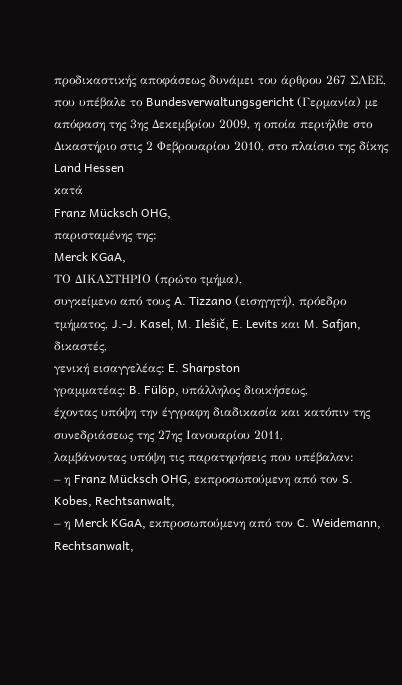προδικαστικής αποφάσεως δυνάμει του άρθρου 267 ΣΛΕΕ, που υπέβαλε το Bundesverwaltungsgericht (Γερμανία) με απόφαση της 3ης Δεκεμβρίου 2009, η οποία περιήλθε στο Δικαστήριο στις 2 Φεβρουαρίου 2010, στο πλαίσιο της δίκης
Land Hessen
κατά
Franz Mücksch OHG,
παρισταμένης της:
Merck KGaA,
ΤΟ ΔΙΚΑΣΤΗΡΙΟ (πρώτο τμήμα),
συγκείμενο από τους A. Tizzano (εισηγητή), πρόεδρο τμήματος, J.-J. Kasel, M. Ilešič, E. Levits και M. Safjan, δικαστές,
γενική εισαγγελέας: E. Sharpston
γραμματέας: B. Fülöp, υπάλληλος διοικήσεως,
έχοντας υπόψη την έγγραφη διαδικασία και κατόπιν της συνεδριάσεως της 27ης Ιανουαρίου 2011,
λαμβάνοντας υπόψη τις παρατηρήσεις που υπέβαλαν:
– η Franz Mücksch OHG, εκπροσωπούμενη από τον S. Kobes, Rechtsanwalt,
– η Merck KGaA, εκπροσωπούμενη από τον C. Weidemann, Rechtsanwalt,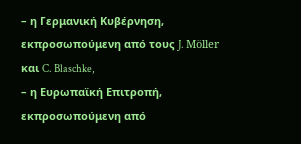– η Γερμανική Κυβέρνηση, εκπροσωπούμενη από τους J. Möller και C. Blaschke,
– η Ευρωπαϊκή Επιτροπή, εκπροσωπούμενη από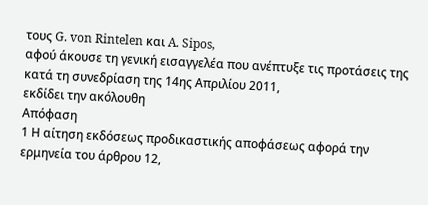τους G. von Rintelen και A. Sipos,
αφού άκουσε τη γενική εισαγγελέα που ανέπτυξε τις προτάσεις της κατά τη συνεδρίαση της 14ης Απριλίου 2011,
εκδίδει την ακόλουθη
Απόφαση
1 Η αίτηση εκδόσεως προδικαστικής αποφάσεως αφορά την ερμηνεία του άρθρου 12,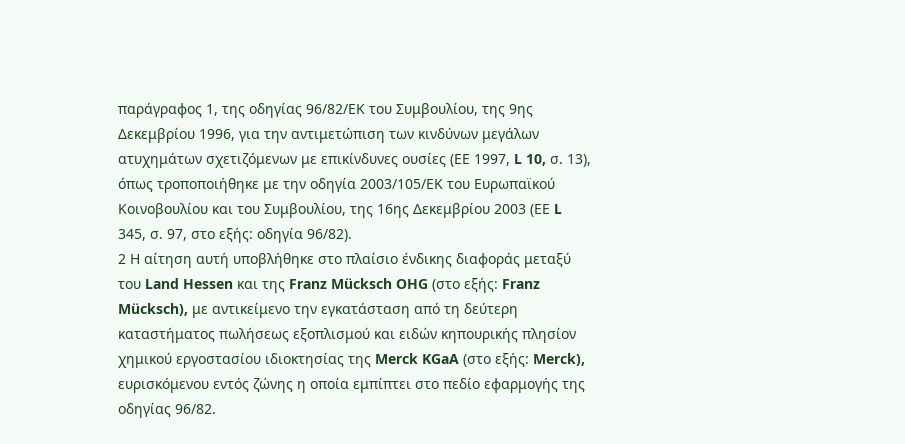παράγραφος 1, της οδηγίας 96/82/ΕΚ του Συμβουλίου, της 9ης Δεκεμβρίου 1996, για την αντιμετώπιση των κινδύνων μεγάλων ατυχημάτων σχετιζόμενων με επικίνδυνες ουσίες (ΕΕ 1997, L 10, σ. 13), όπως τροποποιήθηκε με την οδηγία 2003/105/ΕΚ του Ευρωπαϊκού Κοινοβουλίου και του Συμβουλίου, της 16ης Δεκεμβρίου 2003 (ΕΕ L 345, σ. 97, στο εξής: οδηγία 96/82).
2 Η αίτηση αυτή υποβλήθηκε στο πλαίσιο ένδικης διαφοράς μεταξύ του Land Hessen και της Franz Mücksch OHG (στο εξής: Franz Mücksch), με αντικείμενο την εγκατάσταση από τη δεύτερη καταστήματος πωλήσεως εξοπλισμού και ειδών κηπουρικής πλησίον χημικού εργοστασίου ιδιοκτησίας της Merck KGaA (στο εξής: Merck), ευρισκόμενου εντός ζώνης η οποία εμπίπτει στο πεδίο εφαρμογής της οδηγίας 96/82.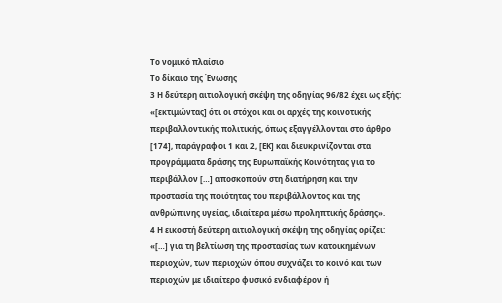Το νομικό πλαίσιο
Το δίκαιο της Ένωσης
3 Η δεύτερη αιτιολογική σκέψη της οδηγίας 96/82 έχει ως εξής:
«[εκτιμώντας] ότι οι στόχοι και οι αρχές της κοινοτικής περιβαλλοντικής πολιτικής, όπως εξαγγέλλονται στο άρθρο [174], παράγραφοι 1 και 2, [ΕΚ] και διευκρινίζονται στα προγράμματα δράσης της Ευρωπαϊκής Κοινότητας για το περιβάλλον […] αποσκοπούν στη διατήρηση και την προστασία της ποιότητας του περιβάλλοντος και της ανθρώπινης υγείας, ιδιαίτερα μέσω προληπτικής δράσης».
4 Η εικοστή δεύτερη αιτιολογική σκέψη της οδηγίας ορίζει:
«[…] για τη βελτίωση της προστασίας των κατοικημένων περιοχών, των περιοχών όπου συχνάζει το κοινό και των περιοχών με ιδιαίτερο φυσικό ενδιαφέρον ή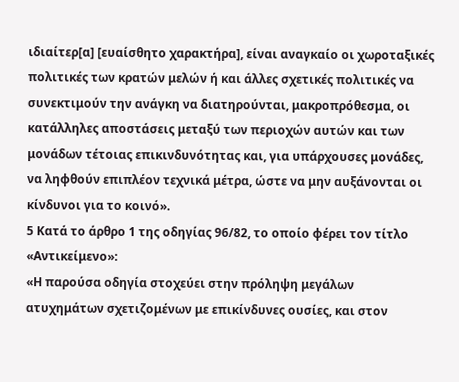ιδιαίτερ[α] [ευαίσθητο χαρακτήρα], είναι αναγκαίο οι χωροταξικές πολιτικές των κρατών μελών ή και άλλες σχετικές πολιτικές να συνεκτιμούν την ανάγκη να διατηρούνται, μακροπρόθεσμα, οι κατάλληλες αποστάσεις μεταξύ των περιοχών αυτών και των μονάδων τέτοιας επικινδυνότητας και, για υπάρχουσες μονάδες, να ληφθούν επιπλέον τεχνικά μέτρα, ώστε να μην αυξάνονται οι κίνδυνοι για το κοινό».
5 Κατά το άρθρο 1 της οδηγίας 96/82, το οποίο φέρει τον τίτλο «Αντικείμενο»:
«Η παρούσα οδηγία στοχεύει στην πρόληψη μεγάλων ατυχημάτων σχετιζομένων με επικίνδυνες ουσίες, και στον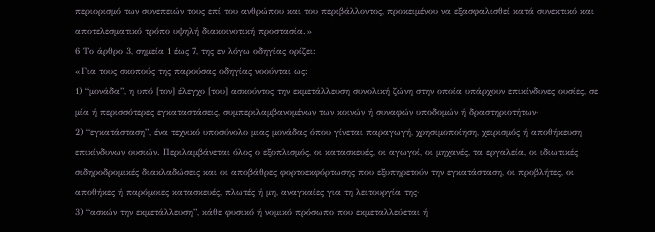περιορισμό των συνεπειών τους επί του ανθρώπου και του περιβάλλοντος, προκειμένου να εξασφαλισθεί κατά συνεκτικό και αποτελεσματικό τρόπο υψηλή διακοινοτική προστασία.»
6 Το άρθρο 3, σημεία 1 έως 7, της εν λόγω οδηγίας ορίζει:
«Για τους σκοπούς της παρούσας οδηγίας νοούνται ως:
1) “μονάδα”, η υπό [τον] έλεγχο [του] ασκούντος την εκμετάλλευση συνολική ζώνη στην οποία υπάρχουν επικίνδυνες ουσίες, σε μία ή περισσότερες εγκαταστάσεις, συμπεριλαμβανομένων των κοινών ή συναφών υποδομών ή δραστηριοτήτων·
2) “εγκατάσταση”, ένα τεχνικό υποσύνολο μιας μονάδας όπου γίνεται παραγωγή, χρησιμοποίηση, χειρισμός ή αποθήκευση επικίνδυνων ουσιών. Περιλαμβάνεται όλος ο εξοπλισμός, οι κατασκευές, οι αγωγοί, οι μηχανές, τα εργαλεία, οι ιδιωτικές σιδηροδρομικές διακλαδώσεις και οι αποβάθρες φορτοεκφόρτωσης που εξυπηρετούν την εγκατάσταση, οι προβλήτες, οι αποθήκες ή παρόμοιες κατασκευές, πλωτές ή μη, αναγκαίες για τη λειτουργία της·
3) “ασκών την εκμετάλλευση”, κάθε φυσικό ή νομικό πρόσωπο που εκμεταλλεύεται ή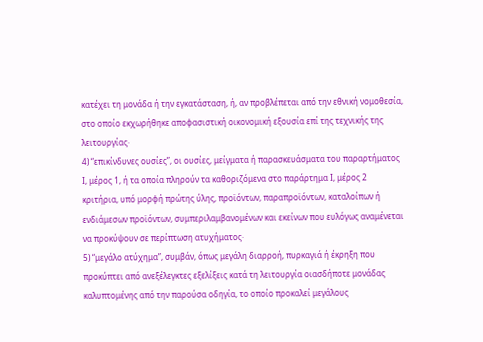κατέχει τη μονάδα ή την εγκατάσταση, ή, αν προβλέπεται από την εθνική νομοθεσία, στο οποίο εκχωρήθηκε αποφασιστική οικονομική εξουσία επί της τεχνικής της λειτουργίας·
4) “επικίνδυνες ουσίες”, οι ουσίες, μείγματα ή παρασκευάσματα του παραρτήματος Ι, μέρος 1, ή τα οποία πληρούν τα καθοριζόμενα στο παράρτημα Ι, μέρος 2 κριτήρια, υπό μορφή πρώτης ύλης, προϊόντων, παραπροϊόντων, καταλοίπων ή ενδιάμεσων προϊόντων, συμπεριλαμβανομένων και εκείνων που ευλόγως αναμένεται να προκύψουν σε περίπτωση ατυχήματος·
5) “μεγάλο ατύχημα”, συμβάν, όπως μεγάλη διαρροή, πυρκαγιά ή έκρηξη που προκύπτει από ανεξέλεγκτες εξελίξεις κατά τη λειτουργία οιασδήποτε μονάδας καλυπτομένης από την παρούσα οδηγία, το οποίο προκαλεί μεγάλους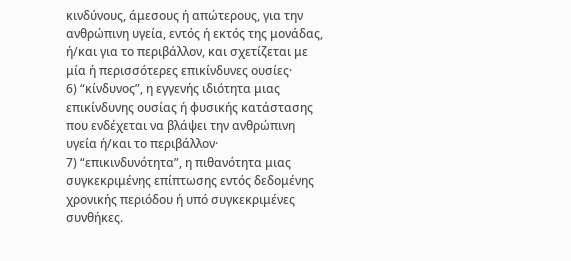κινδύνους, άμεσους ή απώτερους, για την ανθρώπινη υγεία, εντός ή εκτός της μονάδας, ή/και για το περιβάλλον, και σχετίζεται με μία ή περισσότερες επικίνδυνες ουσίες·
6) “κίνδυνος”, η εγγενής ιδιότητα μιας επικίνδυνης ουσίας ή φυσικής κατάστασης που ενδέχεται να βλάψει την ανθρώπινη υγεία ή/και το περιβάλλον·
7) “επικινδυνότητα”, η πιθανότητα μιας συγκεκριμένης επίπτωσης εντός δεδομένης χρονικής περιόδου ή υπό συγκεκριμένες συνθήκες.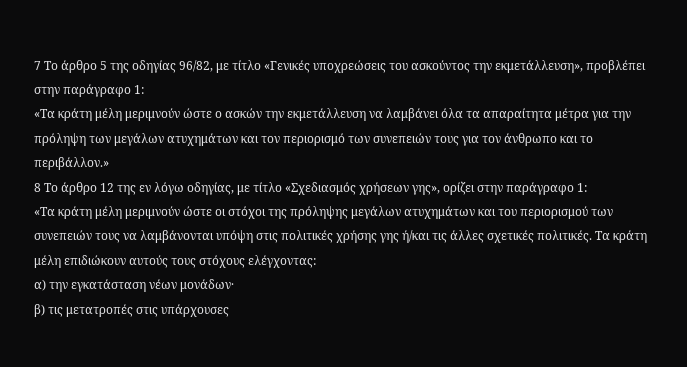7 Το άρθρο 5 της οδηγίας 96/82, με τίτλο «Γενικές υποχρεώσεις του ασκούντος την εκμετάλλευση», προβλέπει στην παράγραφο 1:
«Τα κράτη μέλη μεριμνούν ώστε ο ασκών την εκμετάλλευση να λαμβάνει όλα τα απαραίτητα μέτρα για την πρόληψη των μεγάλων ατυχημάτων και τον περιορισμό των συνεπειών τους για τον άνθρωπο και το περιβάλλον.»
8 Το άρθρο 12 της εν λόγω οδηγίας, με τίτλο «Σχεδιασμός χρήσεων γης», ορίζει στην παράγραφο 1:
«Τα κράτη μέλη μεριμνούν ώστε οι στόχοι της πρόληψης μεγάλων ατυχημάτων και του περιορισμού των συνεπειών τους να λαμβάνονται υπόψη στις πολιτικές χρήσης γης ή/και τις άλλες σχετικές πολιτικές. Τα κράτη μέλη επιδιώκουν αυτούς τους στόχους ελέγχοντας:
α) την εγκατάσταση νέων μονάδων·
β) τις μετατροπές στις υπάρχουσες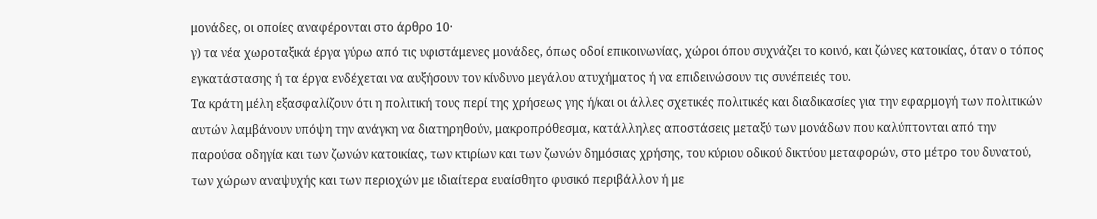μονάδες, οι οποίες αναφέρονται στο άρθρο 10·
γ) τα νέα χωροταξικά έργα γύρω από τις υφιστάμενες μονάδες, όπως οδοί επικοινωνίας, χώροι όπου συχνάζει το κοινό, και ζώνες κατοικίας, όταν ο τόπος εγκατάστασης ή τα έργα ενδέχεται να αυξήσουν τον κίνδυνο μεγάλου ατυχήματος ή να επιδεινώσουν τις συνέπειές του.
Τα κράτη μέλη εξασφαλίζουν ότι η πολιτική τους περί της χρήσεως γης ή/και οι άλλες σχετικές πολιτικές και διαδικασίες για την εφαρμογή των πολιτικών αυτών λαμβάνουν υπόψη την ανάγκη να διατηρηθούν, μακροπρόθεσμα, κατάλληλες αποστάσεις μεταξύ των μονάδων που καλύπτονται από την παρούσα οδηγία και των ζωνών κατοικίας, των κτιρίων και των ζωνών δημόσιας χρήσης, του κύριου οδικού δικτύου μεταφορών, στο μέτρο του δυνατού, των χώρων αναψυχής και των περιοχών με ιδιαίτερα ευαίσθητο φυσικό περιβάλλον ή με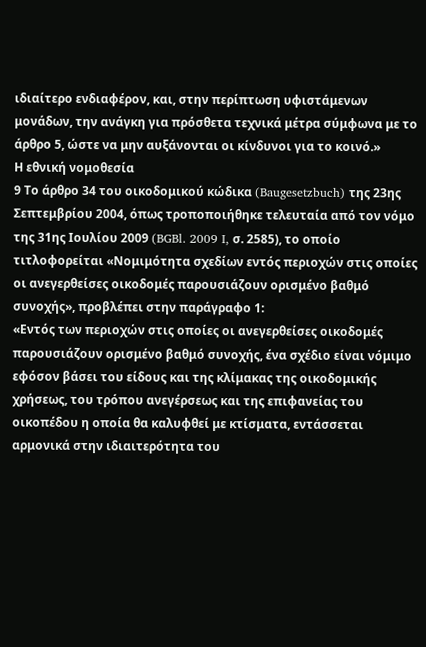ιδιαίτερο ενδιαφέρον, και, στην περίπτωση υφιστάμενων μονάδων, την ανάγκη για πρόσθετα τεχνικά μέτρα σύμφωνα με το άρθρο 5, ώστε να μην αυξάνονται οι κίνδυνοι για το κοινό.»
Η εθνική νομοθεσία
9 Το άρθρο 34 του οικοδομικού κώδικα (Baugesetzbuch) της 23ης Σεπτεμβρίου 2004, όπως τροποποιήθηκε τελευταία από τον νόμο της 31ης Ιουλίου 2009 (BGBl. 2009 I, σ. 2585), το οποίο τιτλοφορείται «Νομιμότητα σχεδίων εντός περιοχών στις οποίες οι ανεγερθείσες οικοδομές παρουσιάζουν ορισμένο βαθμό συνοχής», προβλέπει στην παράγραφο 1:
«Εντός των περιοχών στις οποίες οι ανεγερθείσες οικοδομές παρουσιάζουν ορισμένο βαθμό συνοχής, ένα σχέδιο είναι νόμιμο εφόσον βάσει του είδους και της κλίμακας της οικοδομικής χρήσεως, του τρόπου ανεγέρσεως και της επιφανείας του οικοπέδου η οποία θα καλυφθεί με κτίσματα, εντάσσεται αρμονικά στην ιδιαιτερότητα του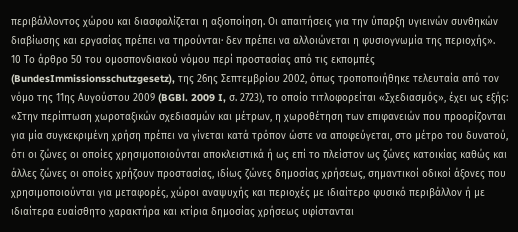περιβάλλοντος χώρου και διασφαλίζεται η αξιοποίηση. Οι απαιτήσεις για την ύπαρξη υγιεινών συνθηκών διαβίωσης και εργασίας πρέπει να τηρούνται· δεν πρέπει να αλλοιώνεται η φυσιογνωμία της περιοχής».
10 Το άρθρο 50 του ομοσπονδιακού νόμου περί προστασίας από τις εκπομπές (BundesImmissionsschutzgesetz), της 26ης Σεπτεμβρίου 2002, όπως τροποποιήθηκε τελευταία από τον νόμο της 11ης Αυγούστου 2009 (BGBl. 2009 I, σ. 2723), το οποίο τιτλοφορείται «Σχεδιασμός», έχει ως εξής:
«Στην περίπτωση χωροταξικών σχεδιασμών και μέτρων, η χωροθέτηση των επιφανειών που προορίζονται για μία συγκεκριμένη χρήση πρέπει να γίνεται κατά τρόπον ώστε να αποφεύγεται, στο μέτρο του δυνατού, ότι οι ζώνες οι οποίες χρησιμοποιούνται αποκλειστικά ή ως επί το πλείστον ως ζώνες κατοικίας καθώς και άλλες ζώνες οι οποίες χρήζουν προστασίας, ιδίως ζώνες δημοσίας χρήσεως, σημαντικοί οδικοί άξονες που χρησιμοποιούνται για μεταφορές, χώροι αναψυχής και περιοχές με ιδιαίτερο φυσικό περιβάλλον ή με ιδιαίτερα ευαίσθητο χαρακτήρα και κτίρια δημοσίας χρήσεως υφίστανται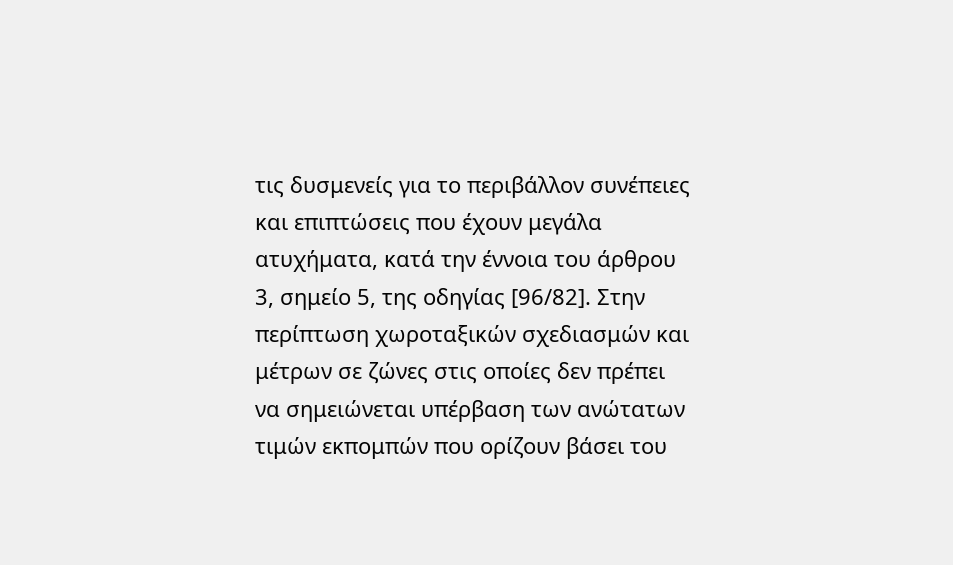τις δυσμενείς για το περιβάλλον συνέπειες και επιπτώσεις που έχουν μεγάλα ατυχήματα, κατά την έννοια του άρθρου 3, σημείο 5, της οδηγίας [96/82]. Στην περίπτωση χωροταξικών σχεδιασμών και μέτρων σε ζώνες στις οποίες δεν πρέπει να σημειώνεται υπέρβαση των ανώτατων τιμών εκπομπών που ορίζουν βάσει του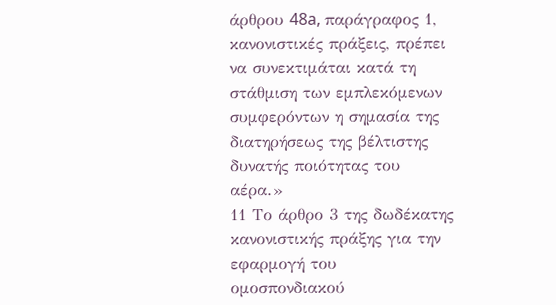άρθρου 48a, παράγραφος 1, κανονιστικές πράξεις, πρέπει να συνεκτιμάται κατά τη στάθμιση των εμπλεκόμενων συμφερόντων η σημασία της διατηρήσεως της βέλτιστης δυνατής ποιότητας του αέρα.»
11 Το άρθρο 3 της δωδέκατης κανονιστικής πράξης για την εφαρμογή του ομοσπονδιακού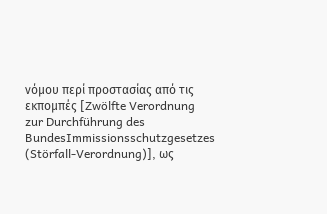νόμου περί προστασίας από τις εκπομπές [Zwölfte Verordnung zur Durchführung des BundesImmissionsschutzgesetzes (Störfall-Verordnung)], ως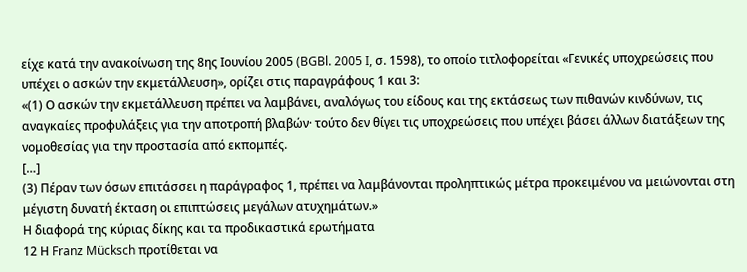είχε κατά την ανακοίνωση της 8ης Ιουνίου 2005 (BGBl. 2005 I, σ. 1598), το οποίο τιτλοφορείται «Γενικές υποχρεώσεις που υπέχει ο ασκών την εκμετάλλευση», ορίζει στις παραγράφους 1 και 3:
«(1) Ο ασκών την εκμετάλλευση πρέπει να λαμβάνει, αναλόγως του είδους και της εκτάσεως των πιθανών κινδύνων, τις αναγκαίες προφυλάξεις για την αποτροπή βλαβών· τούτο δεν θίγει τις υποχρεώσεις που υπέχει βάσει άλλων διατάξεων της νομοθεσίας για την προστασία από εκπομπές.
[…]
(3) Πέραν των όσων επιτάσσει η παράγραφος 1, πρέπει να λαμβάνονται προληπτικώς μέτρα προκειμένου να μειώνονται στη μέγιστη δυνατή έκταση οι επιπτώσεις μεγάλων ατυχημάτων.»
Η διαφορά της κύριας δίκης και τα προδικαστικά ερωτήματα
12 Η Franz Mücksch προτίθεται να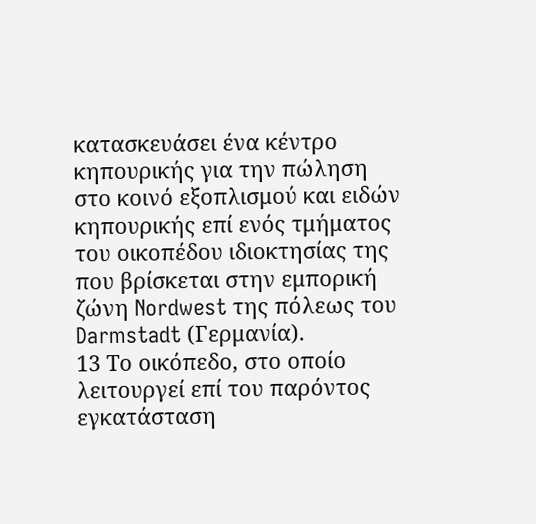κατασκευάσει ένα κέντρο κηπουρικής για την πώληση στο κοινό εξοπλισμού και ειδών κηπουρικής επί ενός τμήματος του οικοπέδου ιδιοκτησίας της που βρίσκεται στην εμπορική ζώνη Nordwest της πόλεως του Darmstadt (Γερμανία).
13 Το οικόπεδο, στο οποίο λειτουργεί επί του παρόντος εγκατάσταση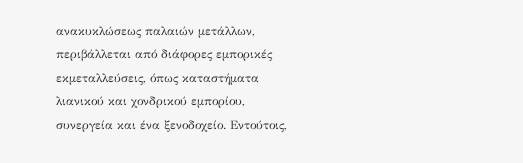ανακυκλώσεως παλαιών μετάλλων, περιβάλλεται από διάφορες εμπορικές εκμεταλλεύσεις, όπως καταστήματα λιανικού και χονδρικού εμπορίου, συνεργεία και ένα ξενοδοχείο. Εντούτοις,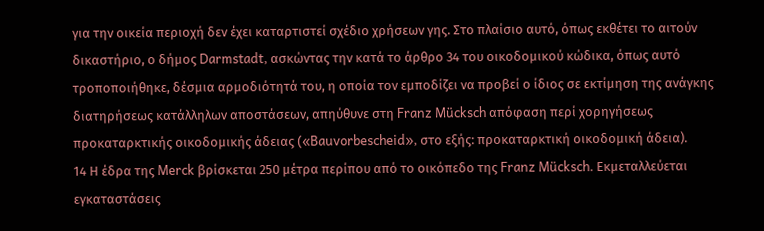για την οικεία περιοχή δεν έχει καταρτιστεί σχέδιο χρήσεων γης. Στο πλαίσιο αυτό, όπως εκθέτει το αιτούν δικαστήριο, ο δήμος Darmstadt, ασκώντας την κατά το άρθρο 34 του οικοδομικού κώδικα, όπως αυτό τροποποιήθηκε, δέσμια αρμοδιότητά του, η οποία τον εμποδίζει να προβεί ο ίδιος σε εκτίμηση της ανάγκης διατηρήσεως κατάλληλων αποστάσεων, απηύθυνε στη Franz Mücksch απόφαση περί χορηγήσεως προκαταρκτικής οικοδομικής άδειας («Bauvorbescheid», στο εξής: προκαταρκτική οικοδομική άδεια).
14 Η έδρα της Merck βρίσκεται 250 μέτρα περίπου από το οικόπεδο της Franz Mücksch. Εκμεταλλεύεται εγκαταστάσεις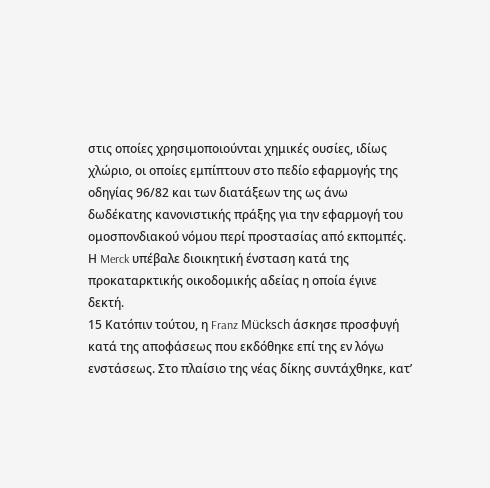στις οποίες χρησιμοποιούνται χημικές ουσίες, ιδίως χλώριο, οι οποίες εμπίπτουν στο πεδίο εφαρμογής της οδηγίας 96/82 και των διατάξεων της ως άνω δωδέκατης κανονιστικής πράξης για την εφαρμογή του ομοσπονδιακού νόμου περί προστασίας από εκπομπές. Η Merck υπέβαλε διοικητική ένσταση κατά της προκαταρκτικής οικοδομικής αδείας η οποία έγινε δεκτή.
15 Κατόπιν τούτου, η Franz Mücksch άσκησε προσφυγή κατά της αποφάσεως που εκδόθηκε επί της εν λόγω ενστάσεως. Στο πλαίσιο της νέας δίκης συντάχθηκε, κατ’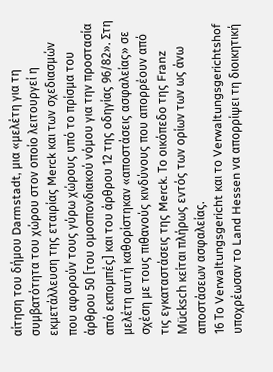αίτηση του δήμου Darmstadt, μια «μελέτη για τη συμβατότητα του χώρου στον οποίο λειτουργεί η εκμετάλλευση της εταιρίας Merck και των σχεδιασμών που αφορούν τους γύρω χώρους υπό το πρίσμα του άρθρου 50 [του ομοσπονδιακού νόμου για την προστασία από εκπομπές] και του άρθρου 12 της οδηγίας 96/82». Στη μελέτη αυτή καθορίστηκαν «αποστάσεις ασφαλείας» σε σχέση με τους πιθανούς κινδύνους που απορρέουν από τις εγκαταστάσεις της Merck. Το οικόπεδο της Franz Mücksch κείται πλήρως εντός των ορίων των ως άνω αποστάσεων ασφαλείας.
16 Το Verwaltungsgericht και το Verwaltungsgerichtshof υποχρέωσαν το Land Hessen να απορρίψει τη διοικητική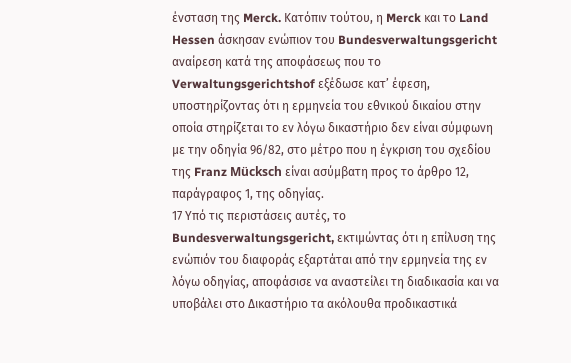ένσταση της Merck. Κατόπιν τούτου, η Merck και το Land Hessen άσκησαν ενώπιον του Bundesverwaltungsgericht αναίρεση κατά της αποφάσεως που το Verwaltungsgerichtshof εξέδωσε κατ’ έφεση, υποστηρίζοντας ότι η ερμηνεία του εθνικού δικαίου στην οποία στηρίζεται το εν λόγω δικαστήριο δεν είναι σύμφωνη με την οδηγία 96/82, στο μέτρο που η έγκριση του σχεδίου της Franz Mücksch είναι ασύμβατη προς το άρθρο 12, παράγραφος 1, της οδηγίας.
17 Υπό τις περιστάσεις αυτές, το Bundesverwaltungsgericht, εκτιμώντας ότι η επίλυση της ενώπιόν του διαφοράς εξαρτάται από την ερμηνεία της εν λόγω οδηγίας, αποφάσισε να αναστείλει τη διαδικασία και να υποβάλει στο Δικαστήριο τα ακόλουθα προδικαστικά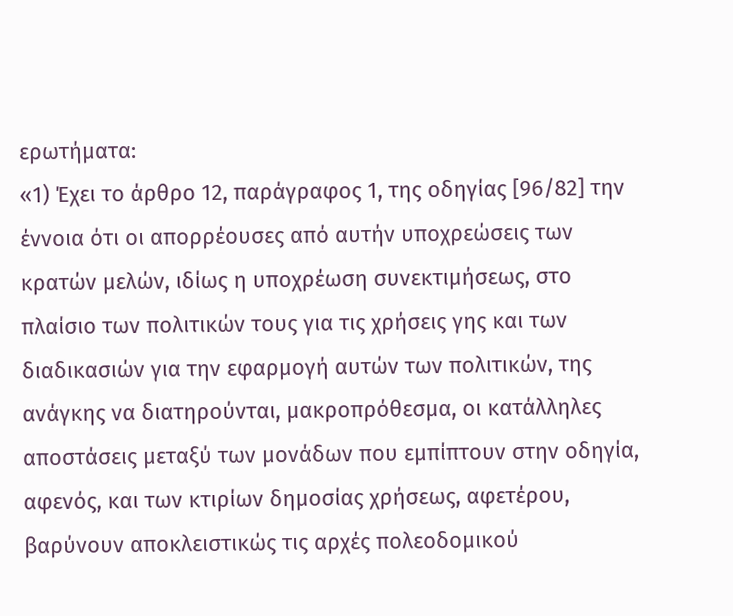ερωτήματα:
«1) Έχει το άρθρο 12, παράγραφος 1, της οδηγίας [96/82] την έννοια ότι οι απορρέουσες από αυτήν υποχρεώσεις των κρατών μελών, ιδίως η υποχρέωση συνεκτιμήσεως, στο πλαίσιο των πολιτικών τους για τις χρήσεις γης και των διαδικασιών για την εφαρμογή αυτών των πολιτικών, της ανάγκης να διατηρούνται, μακροπρόθεσμα, οι κατάλληλες αποστάσεις μεταξύ των μονάδων που εμπίπτουν στην οδηγία, αφενός, και των κτιρίων δημοσίας χρήσεως, αφετέρου, βαρύνουν αποκλειστικώς τις αρχές πολεοδομικού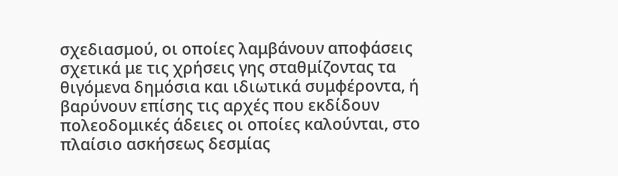σχεδιασμού, οι οποίες λαμβάνουν αποφάσεις σχετικά με τις χρήσεις γης σταθμίζοντας τα θιγόμενα δημόσια και ιδιωτικά συμφέροντα, ή βαρύνουν επίσης τις αρχές που εκδίδουν πολεοδομικές άδειες οι οποίες καλούνται, στο πλαίσιο ασκήσεως δεσμίας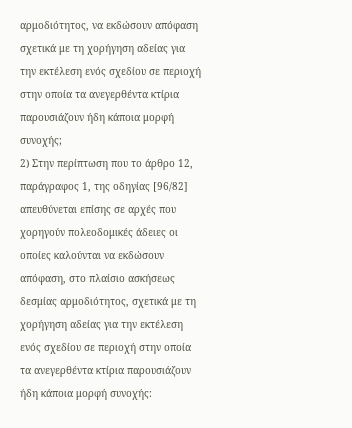αρμοδιότητος, να εκδώσουν απόφαση σχετικά με τη χορήγηση αδείας για την εκτέλεση ενός σχεδίου σε περιοχή στην οποία τα ανεγερθέντα κτίρια παρουσιάζουν ήδη κάποια μορφή συνοχής;
2) Στην περίπτωση που το άρθρο 12, παράγραφος 1, της οδηγίας [96/82] απευθύνεται επίσης σε αρχές που χορηγούν πολεοδομικές άδειες οι οποίες καλούνται να εκδώσουν απόφαση, στο πλαίσιο ασκήσεως δεσμίας αρμοδιότητος, σχετικά με τη χορήγηση αδείας για την εκτέλεση ενός σχεδίου σε περιοχή στην οποία τα ανεγερθέντα κτίρια παρουσιάζουν ήδη κάποια μορφή συνοχής: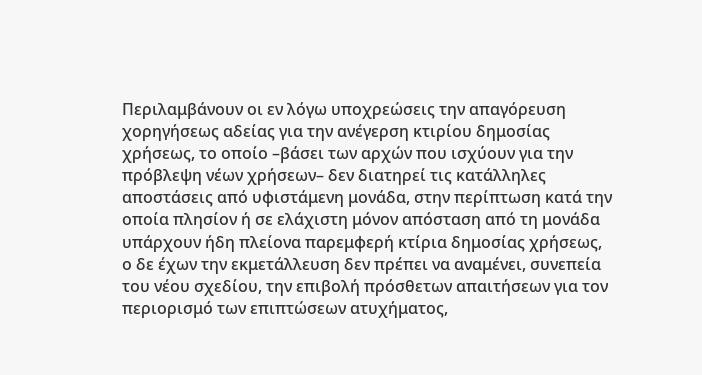Περιλαμβάνουν οι εν λόγω υποχρεώσεις την απαγόρευση χορηγήσεως αδείας για την ανέγερση κτιρίου δημοσίας χρήσεως, το οποίο –βάσει των αρχών που ισχύουν για την πρόβλεψη νέων χρήσεων– δεν διατηρεί τις κατάλληλες αποστάσεις από υφιστάμενη μονάδα, στην περίπτωση κατά την οποία πλησίον ή σε ελάχιστη μόνον απόσταση από τη μονάδα υπάρχουν ήδη πλείονα παρεμφερή κτίρια δημοσίας χρήσεως, ο δε έχων την εκμετάλλευση δεν πρέπει να αναμένει, συνεπεία του νέου σχεδίου, την επιβολή πρόσθετων απαιτήσεων για τον περιορισμό των επιπτώσεων ατυχήματος,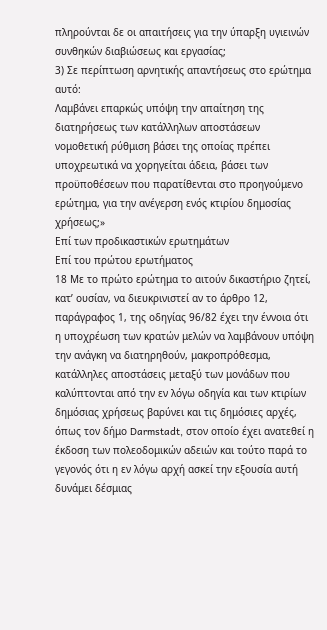πληρούνται δε οι απαιτήσεις για την ύπαρξη υγιεινών συνθηκών διαβιώσεως και εργασίας;
3) Σε περίπτωση αρνητικής απαντήσεως στο ερώτημα αυτό:
Λαμβάνει επαρκώς υπόψη την απαίτηση της διατηρήσεως των κατάλληλων αποστάσεων νομοθετική ρύθμιση βάσει της οποίας πρέπει υποχρεωτικά να χορηγείται άδεια, βάσει των προϋποθέσεων που παρατίθενται στο προηγούμενο ερώτημα, για την ανέγερση ενός κτιρίου δημοσίας χρήσεως;»
Επί των προδικαστικών ερωτημάτων
Επί του πρώτου ερωτήματος
18 Με το πρώτο ερώτημα το αιτούν δικαστήριο ζητεί, κατ’ ουσίαν, να διευκρινιστεί αν το άρθρο 12, παράγραφος 1, της οδηγίας 96/82 έχει την έννοια ότι η υποχρέωση των κρατών μελών να λαμβάνουν υπόψη την ανάγκη να διατηρηθούν, μακροπρόθεσμα, κατάλληλες αποστάσεις μεταξύ των μονάδων που καλύπτονται από την εν λόγω οδηγία και των κτιρίων δημόσιας χρήσεως βαρύνει και τις δημόσιες αρχές, όπως τον δήμο Darmstadt, στον οποίο έχει ανατεθεί η έκδοση των πολεοδομικών αδειών και τούτο παρά το γεγονός ότι η εν λόγω αρχή ασκεί την εξουσία αυτή δυνάμει δέσμιας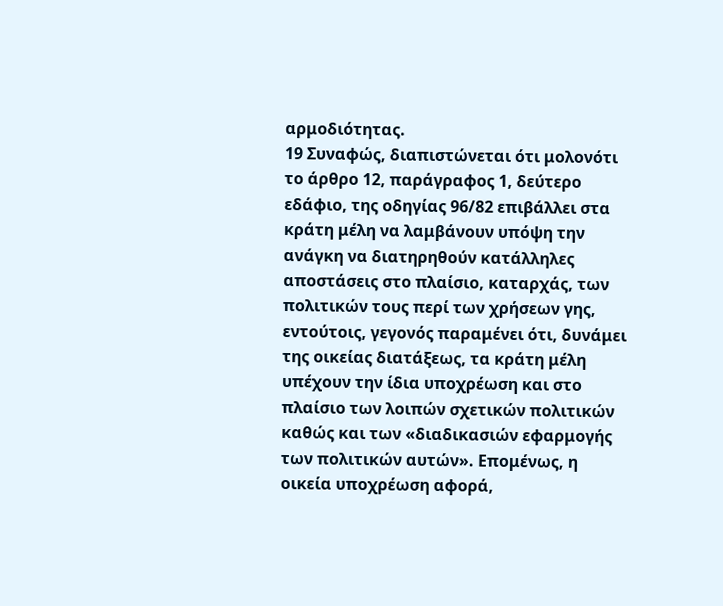αρμοδιότητας.
19 Συναφώς, διαπιστώνεται ότι μολονότι το άρθρο 12, παράγραφος 1, δεύτερο εδάφιο, της οδηγίας 96/82 επιβάλλει στα κράτη μέλη να λαμβάνουν υπόψη την ανάγκη να διατηρηθούν κατάλληλες αποστάσεις στο πλαίσιο, καταρχάς, των πολιτικών τους περί των χρήσεων γης, εντούτοις, γεγονός παραμένει ότι, δυνάμει της οικείας διατάξεως, τα κράτη μέλη υπέχουν την ίδια υποχρέωση και στο πλαίσιο των λοιπών σχετικών πολιτικών καθώς και των «διαδικασιών εφαρμογής των πολιτικών αυτών». Επομένως, η οικεία υποχρέωση αφορά,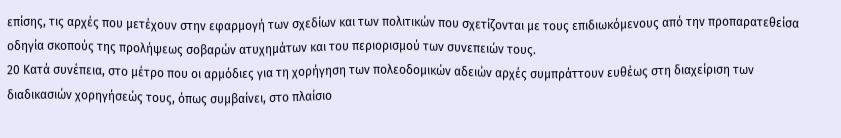επίσης, τις αρχές που μετέχουν στην εφαρμογή των σχεδίων και των πολιτικών που σχετίζονται με τους επιδιωκόμενους από την προπαρατεθείσα οδηγία σκοπούς της προλήψεως σοβαρών ατυχημάτων και του περιορισμού των συνεπειών τους.
20 Κατά συνέπεια, στο μέτρο που οι αρμόδιες για τη χορήγηση των πολεοδομικών αδειών αρχές συμπράττουν ευθέως στη διαχείριση των διαδικασιών χορηγήσεώς τους, όπως συμβαίνει, στο πλαίσιο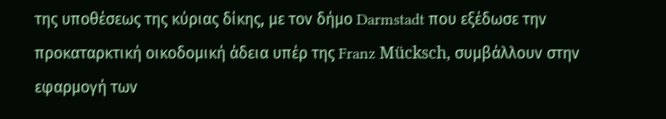της υποθέσεως της κύριας δίκης, με τον δήμο Darmstadt που εξέδωσε την προκαταρκτική οικοδομική άδεια υπέρ της Franz Mücksch, συμβάλλουν στην εφαρμογή των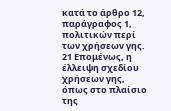κατά το άρθρο 12, παράγραφος 1, πολιτικών περί των χρήσεων γης.
21 Επομένως, η έλλειψη σχεδίου χρήσεων γης, όπως στο πλαίσιο της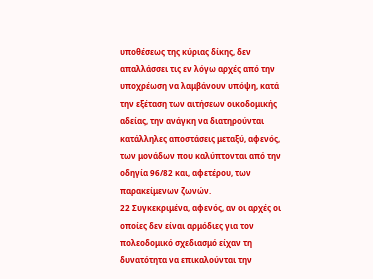υποθέσεως της κύριας δίκης, δεν απαλλάσσει τις εν λόγω αρχές από την υποχρέωση να λαμβάνουν υπόψη, κατά την εξέταση των αιτήσεων οικοδομικής αδείας, την ανάγκη να διατηρούνται κατάλληλες αποστάσεις μεταξύ, αφενός, των μονάδων που καλύπτονται από την οδηγία 96/82 και, αφετέρου, των παρακείμενων ζωνών.
22 Συγκεκριμένα, αφενός, αν οι αρχές οι οποίες δεν είναι αρμόδιες για τον πολεοδομικό σχεδιασμό είχαν τη δυνατότητα να επικαλούνται την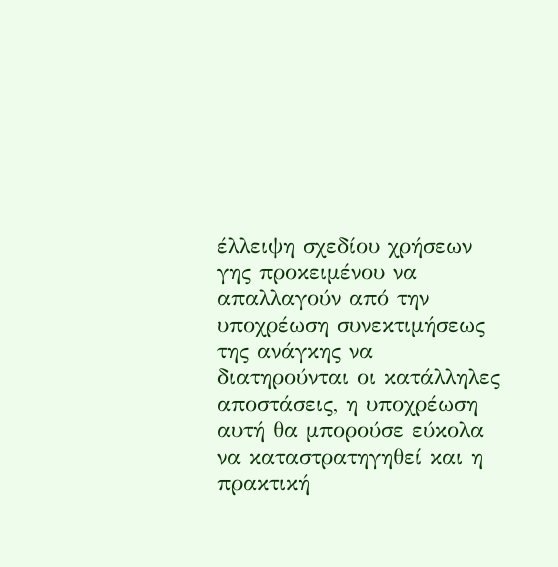έλλειψη σχεδίου χρήσεων γης προκειμένου να απαλλαγούν από την υποχρέωση συνεκτιμήσεως της ανάγκης να διατηρούνται οι κατάλληλες αποστάσεις, η υποχρέωση αυτή θα μπορούσε εύκολα να καταστρατηγηθεί και η πρακτική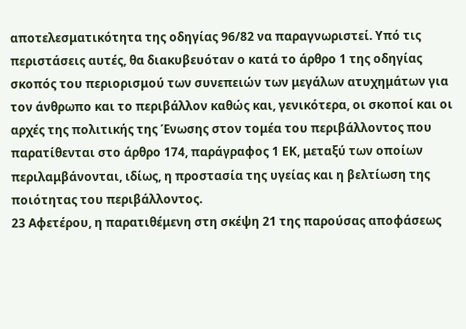αποτελεσματικότητα της οδηγίας 96/82 να παραγνωριστεί. Υπό τις περιστάσεις αυτές, θα διακυβευόταν ο κατά το άρθρο 1 της οδηγίας σκοπός του περιορισμού των συνεπειών των μεγάλων ατυχημάτων για τον άνθρωπο και το περιβάλλον καθώς και, γενικότερα, οι σκοποί και οι αρχές της πολιτικής της Ένωσης στον τομέα του περιβάλλοντος που παρατίθενται στο άρθρο 174, παράγραφος 1 ΕΚ, μεταξύ των οποίων περιλαμβάνονται, ιδίως, η προστασία της υγείας και η βελτίωση της ποιότητας του περιβάλλοντος.
23 Αφετέρου, η παρατιθέμενη στη σκέψη 21 της παρούσας αποφάσεως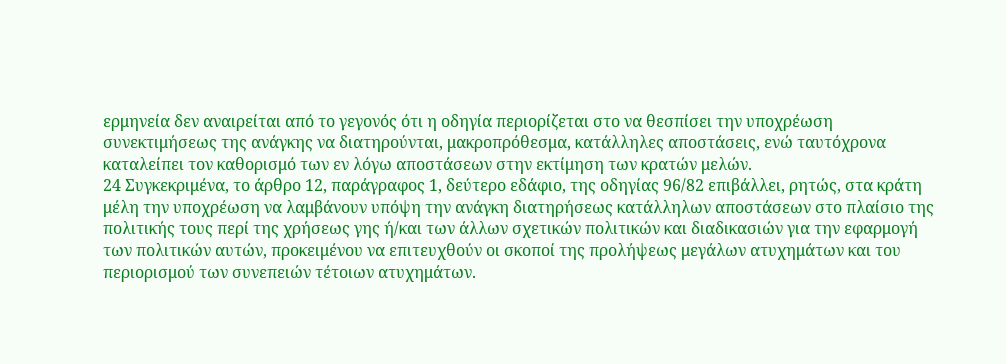ερμηνεία δεν αναιρείται από το γεγονός ότι η οδηγία περιορίζεται στο να θεσπίσει την υποχρέωση συνεκτιμήσεως της ανάγκης να διατηρούνται, μακροπρόθεσμα, κατάλληλες αποστάσεις, ενώ ταυτόχρονα καταλείπει τον καθορισμό των εν λόγω αποστάσεων στην εκτίμηση των κρατών μελών.
24 Συγκεκριμένα, το άρθρο 12, παράγραφος 1, δεύτερο εδάφιο, της οδηγίας 96/82 επιβάλλει, ρητώς, στα κράτη μέλη την υποχρέωση να λαμβάνουν υπόψη την ανάγκη διατηρήσεως κατάλληλων αποστάσεων στο πλαίσιο της πολιτικής τους περί της χρήσεως γης ή/και των άλλων σχετικών πολιτικών και διαδικασιών για την εφαρμογή των πολιτικών αυτών, προκειμένου να επιτευχθούν οι σκοποί της προλήψεως μεγάλων ατυχημάτων και του περιορισμού των συνεπειών τέτοιων ατυχημάτων.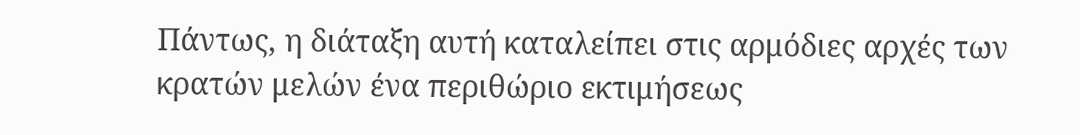Πάντως, η διάταξη αυτή καταλείπει στις αρμόδιες αρχές των κρατών μελών ένα περιθώριο εκτιμήσεως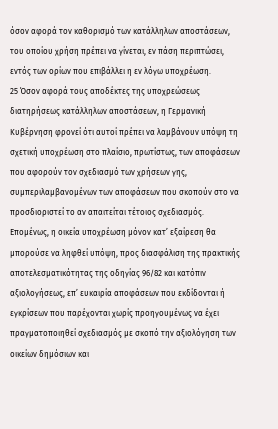όσον αφορά τον καθορισμό των κατάλληλων αποστάσεων, του οποίου χρήση πρέπει να γίνεται, εν πάση περιπτώσει, εντός των ορίων που επιβάλλει η εν λόγω υποχρέωση.
25 Όσον αφορά τους αποδέκτες της υποχρεώσεως διατηρήσεως κατάλληλων αποστάσεων, η Γερμανική Κυβέρνηση φρονεί ότι αυτοί πρέπει να λαμβάνουν υπόψη τη σχετική υποχρέωση στο πλαίσιο, πρωτίστως, των αποφάσεων που αφορούν τον σχεδιασμό των χρήσεων γης, συμπεριλαμβανομένων των αποφάσεων που σκοπούν στο να προσδιοριστεί το αν απαιτείται τέτοιος σχεδιασμός. Επομένως, η οικεία υποχρέωση μόνον κατ’ εξαίρεση θα μπορούσε να ληφθεί υπόψη, προς διασφάλιση της πρακτικής αποτελεσματικότητας της οδηγίας 96/82 και κατόπιν αξιολογήσεως, επ’ ευκαιρία αποφάσεων που εκδίδονται ή εγκρίσεων που παρέχονται χωρίς προηγουμένως να έχει πραγματοποιηθεί σχεδιασμός με σκοπό την αξιολόγηση των οικείων δημόσιων και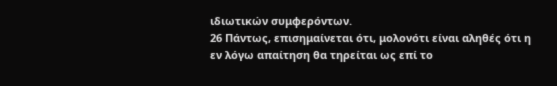ιδιωτικών συμφερόντων.
26 Πάντως, επισημαίνεται ότι, μολονότι είναι αληθές ότι η εν λόγω απαίτηση θα τηρείται ως επί το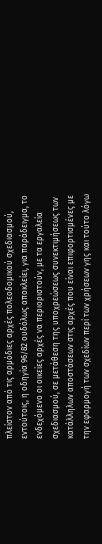πλείστον από τις αρμόδιες αρχές πολεοδομικού σχεδιασμού, εντούτοις, η οδηγία 96/82 ουδόλως αποκλείει, για παράδειγμα, το ενδεχόμενο οι οικείες αρχές να περιοριστούν, με τα εργαλεία σχεδιασμού, σε μετάθεση της υποχρεώσεως συνεκτιμήσεως των κατάλληλων αποστάσεων στις αρχές που είναι επιφορτισμένες με την εφαρμογή των σχεδίων περί των χρήσεων γης και τούτο λόγω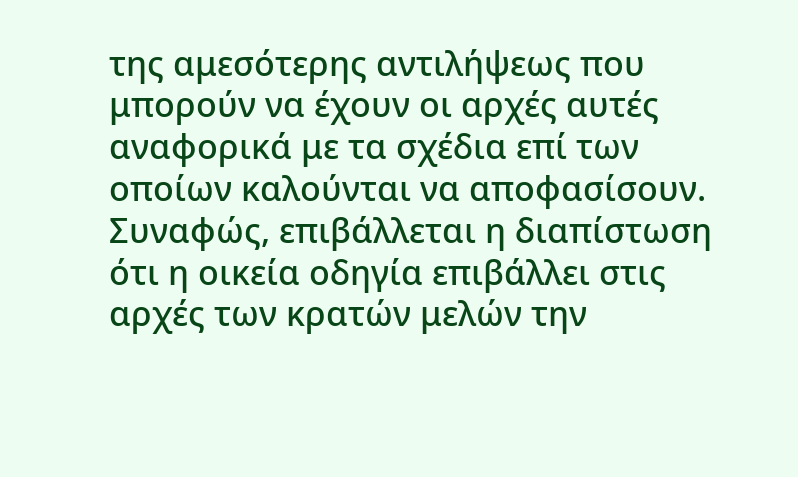της αμεσότερης αντιλήψεως που μπορούν να έχουν οι αρχές αυτές αναφορικά με τα σχέδια επί των οποίων καλούνται να αποφασίσουν. Συναφώς, επιβάλλεται η διαπίστωση ότι η οικεία οδηγία επιβάλλει στις αρχές των κρατών μελών την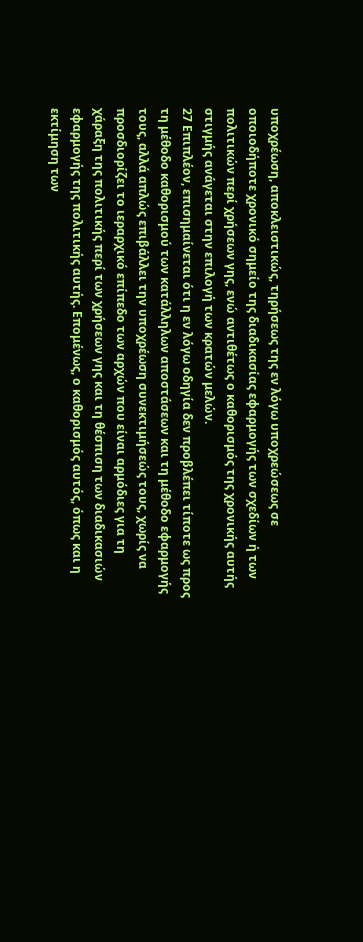υποχρέωση, αποκλειστικώς, τηρήσεως της εν λόγω υποχρεώσεως σε οποιοδήποτε χρονικό σημείο της διαδικασίας εφαρμογής των σχεδίων ή των πολιτικών περί χρήσεων γης, ενώ αντιθέτως ο καθορισμός της χρονικής αυτής στιγμής ανάγεται στην επιλογή των κρατών μελών.
27 Επιπλέον, επισημαίνεται ότι η εν λόγω οδηγία δεν προβλέπει τίποτε ως προς τη μέθοδο καθορισμού των κατάλληλων αποστάσεων και τη μέθοδο εφαρμογής τους, αλλά απλώς επιβάλλει την υποχρέωση συνεκτιμήσεώς τους, χωρίς να προσδιορίζει το ιεραρχικό επίπεδο των αρχών που είναι αρμόδιες για τη χάραξη της πολιτικής περί των χρήσεων γης και τη θέσπιση των διαδικασιών εφαρμογής της πολιτικής αυτής. Επομένως, ο καθορισμός αυτός, όπως και η εκτίμηση των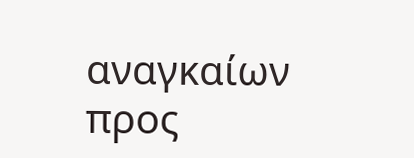αναγκαίων προς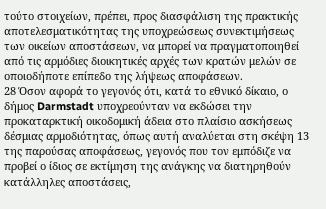τούτο στοιχείων, πρέπει, προς διασφάλιση της πρακτικής αποτελεσματικότητας της υποχρεώσεως συνεκτιμήσεως των οικείων αποστάσεων, να μπορεί να πραγματοποιηθεί από τις αρμόδιες διοικητικές αρχές των κρατών μελών σε οποιοδήποτε επίπεδο της λήψεως αποφάσεων.
28 Όσον αφορά το γεγονός ότι, κατά το εθνικό δίκαιο, ο δήμος Darmstadt υποχρεούνταν να εκδώσει την προκαταρκτική οικοδομική άδεια στο πλαίσιο ασκήσεως δέσμιας αρμοδιότητας, όπως αυτή αναλύεται στη σκέψη 13 της παρούσας αποφάσεως, γεγονός που τον εμπόδιζε να προβεί ο ίδιος σε εκτίμηση της ανάγκης να διατηρηθούν κατάλληλες αποστάσεις,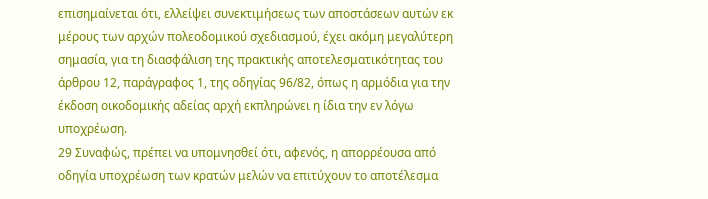επισημαίνεται ότι, ελλείψει συνεκτιμήσεως των αποστάσεων αυτών εκ μέρους των αρχών πολεοδομικού σχεδιασμού, έχει ακόμη μεγαλύτερη σημασία, για τη διασφάλιση της πρακτικής αποτελεσματικότητας του άρθρου 12, παράγραφος 1, της οδηγίας 96/82, όπως η αρμόδια για την έκδοση οικοδομικής αδείας αρχή εκπληρώνει η ίδια την εν λόγω υποχρέωση.
29 Συναφώς, πρέπει να υπομνησθεί ότι, αφενός, η απορρέουσα από οδηγία υποχρέωση των κρατών μελών να επιτύχουν το αποτέλεσμα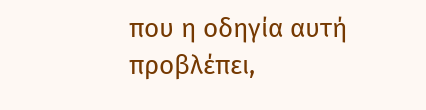που η οδηγία αυτή προβλέπει,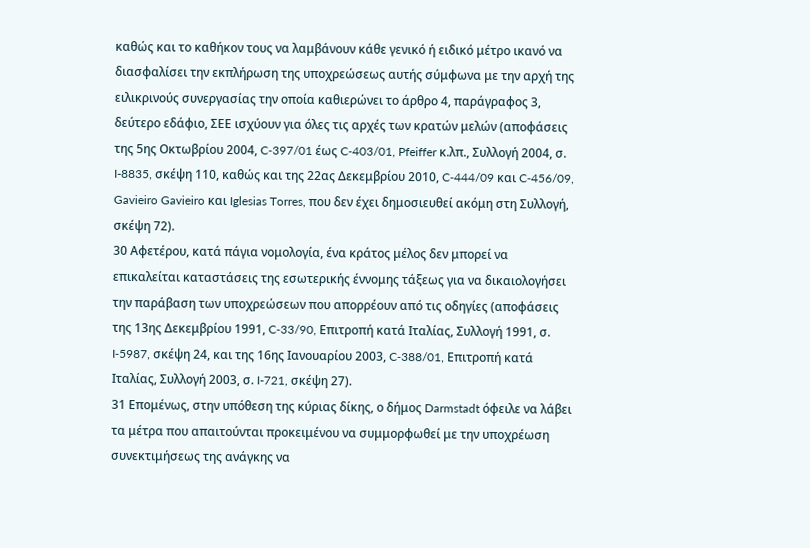καθώς και το καθήκον τους να λαμβάνουν κάθε γενικό ή ειδικό μέτρο ικανό να διασφαλίσει την εκπλήρωση της υποχρεώσεως αυτής σύμφωνα με την αρχή της ειλικρινούς συνεργασίας την οποία καθιερώνει το άρθρο 4, παράγραφος 3, δεύτερο εδάφιο, ΣΕΕ ισχύουν για όλες τις αρχές των κρατών μελών (αποφάσεις της 5ης Οκτωβρίου 2004, C‑397/01 έως C‑403/01, Pfeiffer κ.λπ., Συλλογή 2004, σ. I-8835, σκέψη 110, καθώς και της 22ας Δεκεμβρίου 2010, C‑444/09 και C‑456/09, Gavieiro Gavieiro και Iglesias Torres, που δεν έχει δημοσιευθεί ακόμη στη Συλλογή, σκέψη 72).
30 Αφετέρου, κατά πάγια νομολογία, ένα κράτος μέλος δεν μπορεί να επικαλείται καταστάσεις της εσωτερικής έννομης τάξεως για να δικαιολογήσει την παράβαση των υποχρεώσεων που απορρέουν από τις οδηγίες (αποφάσεις της 13ης Δεκεμβρίου 1991, C‑33/90, Επιτροπή κατά Ιταλίας, Συλλογή 1991, σ. I‑5987, σκέψη 24, και της 16ης Ιανουαρίου 2003, C‑388/01, Επιτροπή κατά Ιταλίας, Συλλογή 2003, σ. I-721, σκέψη 27).
31 Επομένως, στην υπόθεση της κύριας δίκης, ο δήμος Darmstadt όφειλε να λάβει τα μέτρα που απαιτούνται προκειμένου να συμμορφωθεί με την υποχρέωση συνεκτιμήσεως της ανάγκης να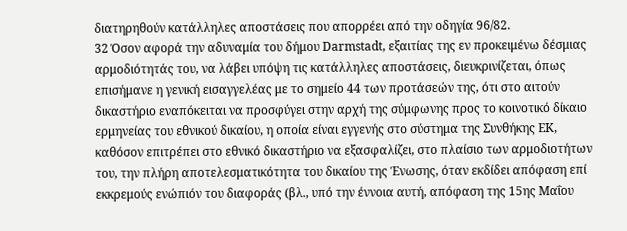διατηρηθούν κατάλληλες αποστάσεις που απορρέει από την οδηγία 96/82.
32 Όσον αφορά την αδυναμία του δήμου Darmstadt, εξαιτίας της εν προκειμένω δέσμιας αρμοδιότητάς του, να λάβει υπόψη τις κατάλληλες αποστάσεις, διευκρινίζεται, όπως επισήμανε η γενική εισαγγελέας με το σημείο 44 των προτάσεών της, ότι στο αιτούν δικαστήριο εναπόκειται να προσφύγει στην αρχή της σύμφωνης προς το κοινοτικό δίκαιο ερμηνείας του εθνικού δικαίου, η οποία είναι εγγενής στο σύστημα της Συνθήκης ΕΚ, καθόσον επιτρέπει στο εθνικό δικαστήριο να εξασφαλίζει, στο πλαίσιο των αρμοδιοτήτων του, την πλήρη αποτελεσματικότητα του δικαίου της Ένωσης, όταν εκδίδει απόφαση επί εκκρεμούς ενώπιόν του διαφοράς (βλ., υπό την έννοια αυτή, απόφαση της 15ης Μαΐου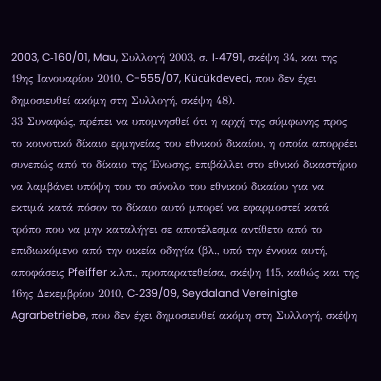2003, C‑160/01, Mau, Συλλογή 2003, σ. I‑4791, σκέψη 34, και της 19ης Ιανουαρίου 2010, C-555/07, Kücükdeveci, που δεν έχει δημοσιευθεί ακόμη στη Συλλογή, σκέψη 48).
33 Συναφώς, πρέπει να υπομνησθεί ότι η αρχή της σύμφωνης προς το κοινοτικό δίκαιο ερμηνείας του εθνικού δικαίου, η οποία απορρέει συνεπώς από το δίκαιο της Ένωσης, επιβάλλει στο εθνικό δικαστήριο να λαμβάνει υπόψη του το σύνολο του εθνικού δικαίου για να εκτιμά κατά πόσον το δίκαιο αυτό μπορεί να εφαρμοστεί κατά τρόπο που να μην καταλήγει σε αποτέλεσμα αντίθετο από το επιδιωκόμενο από την οικεία οδηγία (βλ., υπό την έννοια αυτή, αποφάσεις Pfeiffer κ.λπ., προπαρατεθείσα, σκέψη 115, καθώς και της 16ης Δεκεμβρίου 2010, C‑239/09, Seydaland Vereinigte Agrarbetriebe, που δεν έχει δημοσιευθεί ακόμη στη Συλλογή, σκέψη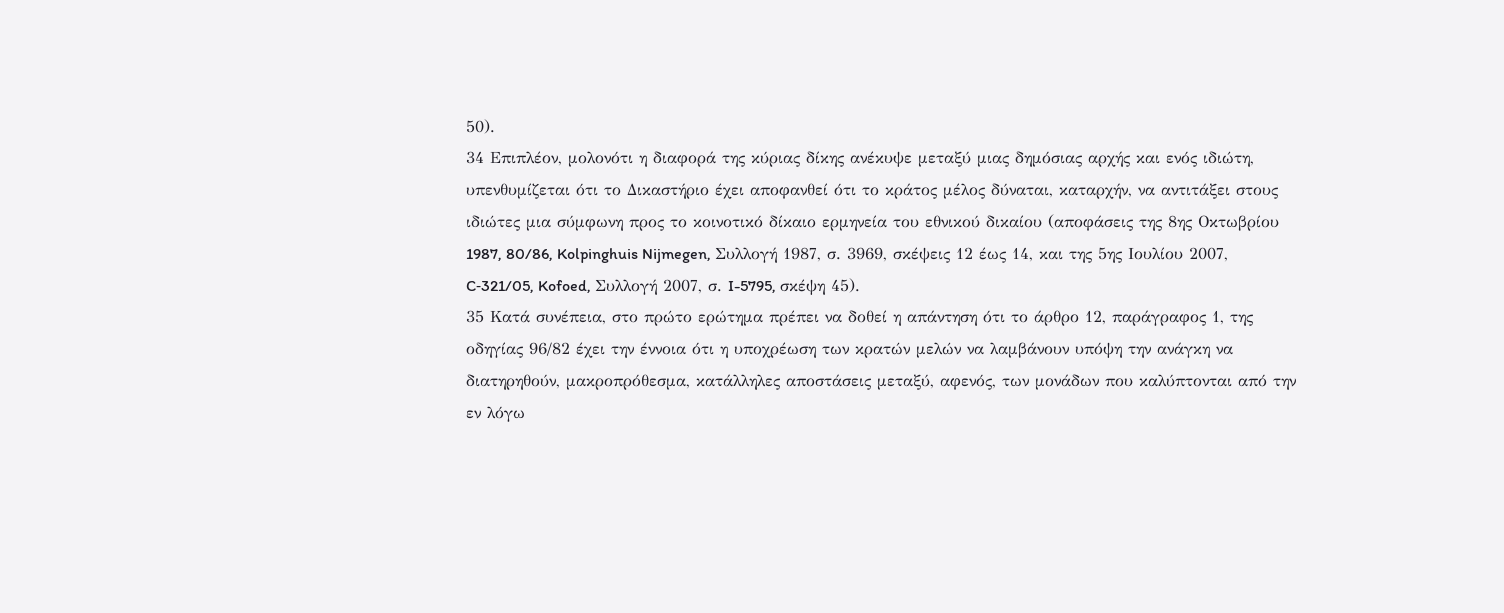50).
34 Επιπλέον, μολονότι η διαφορά της κύριας δίκης ανέκυψε μεταξύ μιας δημόσιας αρχής και ενός ιδιώτη, υπενθυμίζεται ότι το Δικαστήριο έχει αποφανθεί ότι το κράτος μέλος δύναται, καταρχήν, να αντιτάξει στους ιδιώτες μια σύμφωνη προς το κοινοτικό δίκαιο ερμηνεία του εθνικού δικαίου (αποφάσεις της 8ης Οκτωβρίου 1987, 80/86, Kolpinghuis Nijmegen, Συλλογή 1987, σ. 3969, σκέψεις 12 έως 14, και της 5ης Ιουλίου 2007, C‑321/05, Kofoed, Συλλογή 2007, σ. I-5795, σκέψη 45).
35 Κατά συνέπεια, στο πρώτο ερώτημα πρέπει να δοθεί η απάντηση ότι το άρθρο 12, παράγραφος 1, της οδηγίας 96/82 έχει την έννοια ότι η υποχρέωση των κρατών μελών να λαμβάνουν υπόψη την ανάγκη να διατηρηθούν, μακροπρόθεσμα, κατάλληλες αποστάσεις μεταξύ, αφενός, των μονάδων που καλύπτονται από την εν λόγω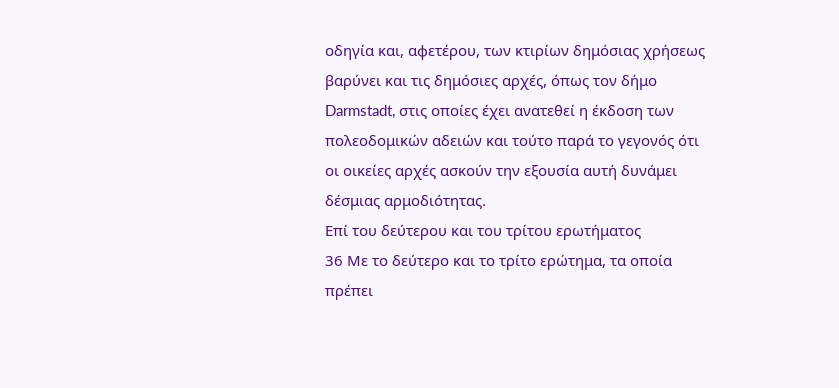οδηγία και, αφετέρου, των κτιρίων δημόσιας χρήσεως βαρύνει και τις δημόσιες αρχές, όπως τον δήμο Darmstadt, στις οποίες έχει ανατεθεί η έκδοση των πολεοδομικών αδειών και τούτο παρά το γεγονός ότι οι οικείες αρχές ασκούν την εξουσία αυτή δυνάμει δέσμιας αρμοδιότητας.
Επί του δεύτερου και του τρίτου ερωτήματος
36 Με το δεύτερο και το τρίτο ερώτημα, τα οποία πρέπει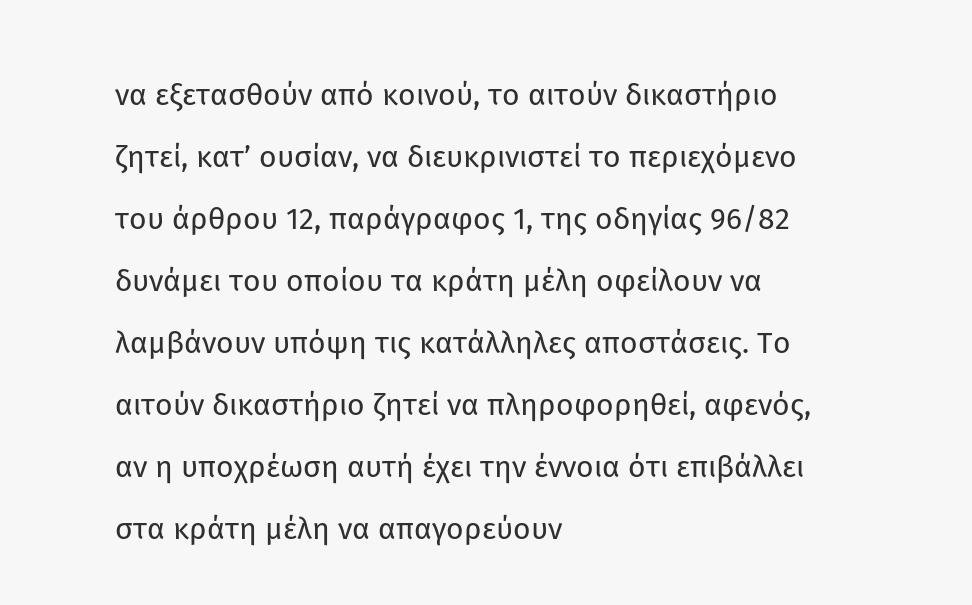να εξετασθούν από κοινού, το αιτούν δικαστήριο ζητεί, κατ’ ουσίαν, να διευκρινιστεί το περιεχόμενο του άρθρου 12, παράγραφος 1, της οδηγίας 96/82 δυνάμει του οποίου τα κράτη μέλη οφείλουν να λαμβάνουν υπόψη τις κατάλληλες αποστάσεις. Το αιτούν δικαστήριο ζητεί να πληροφορηθεί, αφενός, αν η υποχρέωση αυτή έχει την έννοια ότι επιβάλλει στα κράτη μέλη να απαγορεύουν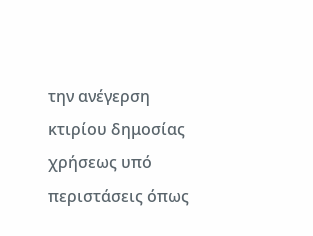την ανέγερση κτιρίου δημοσίας χρήσεως υπό περιστάσεις όπως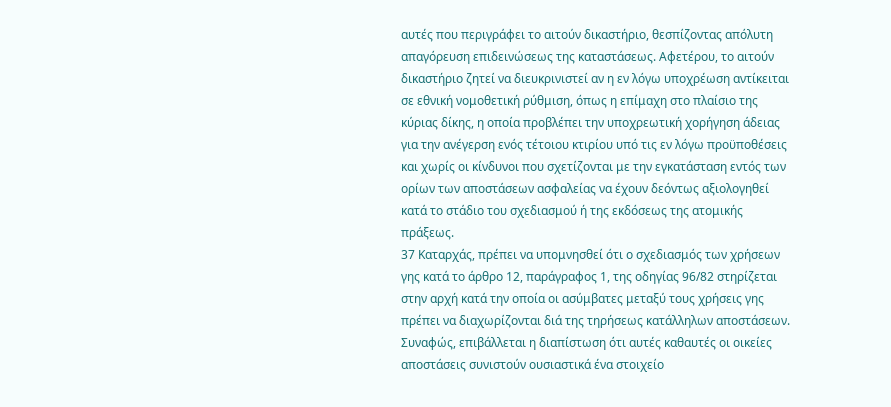αυτές που περιγράφει το αιτούν δικαστήριο, θεσπίζοντας απόλυτη απαγόρευση επιδεινώσεως της καταστάσεως. Αφετέρου, το αιτούν δικαστήριο ζητεί να διευκρινιστεί αν η εν λόγω υποχρέωση αντίκειται σε εθνική νομοθετική ρύθμιση, όπως η επίμαχη στο πλαίσιο της κύριας δίκης, η οποία προβλέπει την υποχρεωτική χορήγηση άδειας για την ανέγερση ενός τέτοιου κτιρίου υπό τις εν λόγω προϋποθέσεις και χωρίς οι κίνδυνοι που σχετίζονται με την εγκατάσταση εντός των ορίων των αποστάσεων ασφαλείας να έχουν δεόντως αξιολογηθεί κατά το στάδιο του σχεδιασμού ή της εκδόσεως της ατομικής πράξεως.
37 Καταρχάς, πρέπει να υπομνησθεί ότι ο σχεδιασμός των χρήσεων γης κατά το άρθρο 12, παράγραφος 1, της οδηγίας 96/82 στηρίζεται στην αρχή κατά την οποία οι ασύμβατες μεταξύ τους χρήσεις γης πρέπει να διαχωρίζονται διά της τηρήσεως κατάλληλων αποστάσεων. Συναφώς, επιβάλλεται η διαπίστωση ότι αυτές καθαυτές οι οικείες αποστάσεις συνιστούν ουσιαστικά ένα στοιχείο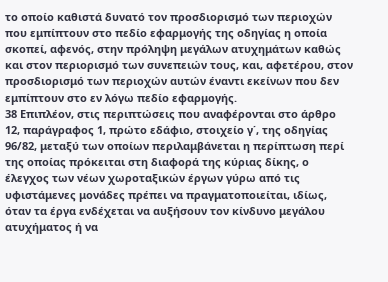το οποίο καθιστά δυνατό τον προσδιορισμό των περιοχών που εμπίπτουν στο πεδίο εφαρμογής της οδηγίας η οποία σκοπεί, αφενός, στην πρόληψη μεγάλων ατυχημάτων καθώς και στον περιορισμό των συνεπειών τους, και, αφετέρου, στον προσδιορισμό των περιοχών αυτών έναντι εκείνων που δεν εμπίπτουν στο εν λόγω πεδίο εφαρμογής.
38 Επιπλέον, στις περιπτώσεις που αναφέρονται στο άρθρο 12, παράγραφος 1, πρώτο εδάφιο, στοιχείο γ΄, της οδηγίας 96/82, μεταξύ των οποίων περιλαμβάνεται η περίπτωση περί της οποίας πρόκειται στη διαφορά της κύριας δίκης, ο έλεγχος των νέων χωροταξικών έργων γύρω από τις υφιστάμενες μονάδες πρέπει να πραγματοποιείται, ιδίως, όταν τα έργα ενδέχεται να αυξήσουν τον κίνδυνο μεγάλου ατυχήματος ή να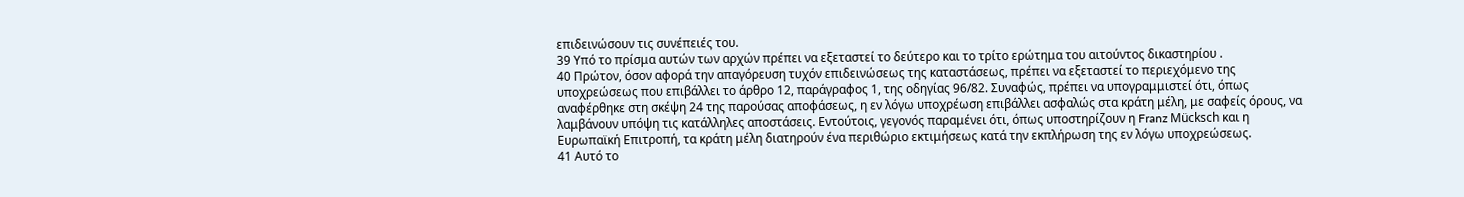επιδεινώσουν τις συνέπειές του.
39 Υπό το πρίσμα αυτών των αρχών πρέπει να εξεταστεί το δεύτερο και το τρίτο ερώτημα του αιτούντος δικαστηρίου .
40 Πρώτον, όσον αφορά την απαγόρευση τυχόν επιδεινώσεως της καταστάσεως, πρέπει να εξεταστεί το περιεχόμενο της υποχρεώσεως που επιβάλλει το άρθρο 12, παράγραφος 1, της οδηγίας 96/82. Συναφώς, πρέπει να υπογραμμιστεί ότι, όπως αναφέρθηκε στη σκέψη 24 της παρούσας αποφάσεως, η εν λόγω υποχρέωση επιβάλλει ασφαλώς στα κράτη μέλη, με σαφείς όρους, να λαμβάνουν υπόψη τις κατάλληλες αποστάσεις. Εντούτοις, γεγονός παραμένει ότι, όπως υποστηρίζουν η Franz Mücksch και η Ευρωπαϊκή Επιτροπή, τα κράτη μέλη διατηρούν ένα περιθώριο εκτιμήσεως κατά την εκπλήρωση της εν λόγω υποχρεώσεως.
41 Αυτό το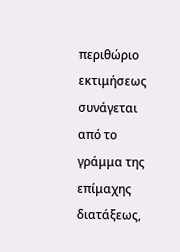περιθώριο εκτιμήσεως συνάγεται από το γράμμα της επίμαχης διατάξεως,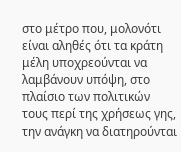στο μέτρο που, μολονότι είναι αληθές ότι τα κράτη μέλη υποχρεούνται να λαμβάνουν υπόψη, στο πλαίσιο των πολιτικών τους περί της χρήσεως γης, την ανάγκη να διατηρούνται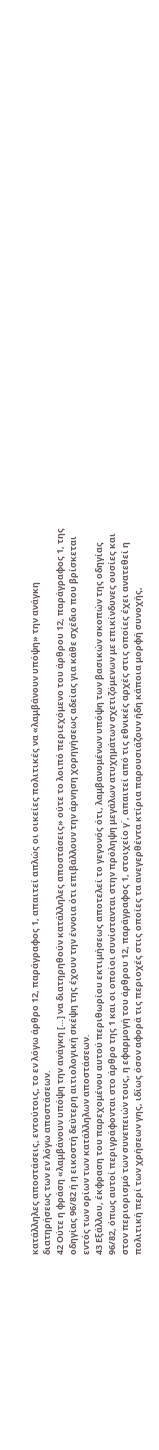κατάλληλες αποστάσεις, εντούτοις, το εν λόγω άρθρο 12, παράγραφος 1, απαιτεί απλώς οι οικείες πολιτικές να «λαμβάνουν υπόψη» την ανάγκη διατηρήσεως των εν λόγω αποστάσεων.
42 Ούτε η φράση «λαμβάνουν υπόψη την ανάγκη […] να διατηρηθούν κατάλληλες αποστάσεις» ούτε το λοιπό περιεχόμενο του άρθρου 12, παράγραφος 1, της οδηγίας 96/82 ή η εικοστή δεύτερη αιτιολογική σκέψη της έχουν την έννοια ότι επιβάλλουν την άρνηση χορηγήσεως αδείας για κάθε σχέδιο που βρίσκεται εντός των ορίων των κατάλληλων αποστάσεων.
43 Εξάλλου, έκφραση του παρεχομένου αυτού περιθωρίου εκτιμήσεως αποτελεί το γεγονός ότι, λαμβανομένων υπόψη των βασικών σκοπών της οδηγίας 96/82, όπως αυτοί περιγράφονται στο άρθρο της 1 και οι οποίοι συνίστανται στην πρόληψη μεγάλων ατυχημάτων σχετιζόμενων με επικίνδυνες ουσίες και στον περιορισμό των συνεπειών τους, η εφαρμογή του άρθρου 12, παράγραφος 1, στοιχείο γ΄, απαιτεί από τις εθνικές αρχές στις οποίες έχει ανατεθεί η πολιτική περί των χρήσεων γης, ιδίως όσον αφορά τις περιοχές στις οποίες τα ανεγερθέντα κτίρια παρουσιάζουν ήδη κάποια μορφή συνοχής,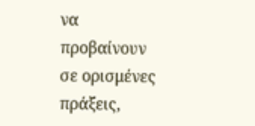να προβαίνουν σε ορισμένες πράξεις,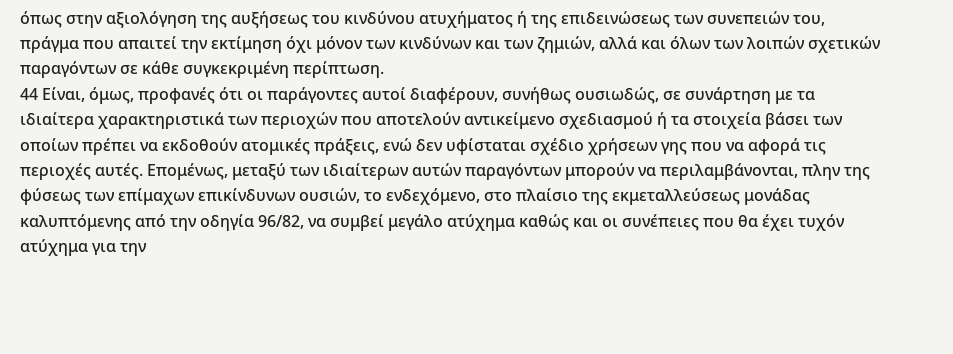όπως στην αξιολόγηση της αυξήσεως του κινδύνου ατυχήματος ή της επιδεινώσεως των συνεπειών του, πράγμα που απαιτεί την εκτίμηση όχι μόνον των κινδύνων και των ζημιών, αλλά και όλων των λοιπών σχετικών παραγόντων σε κάθε συγκεκριμένη περίπτωση.
44 Είναι, όμως, προφανές ότι οι παράγοντες αυτοί διαφέρουν, συνήθως ουσιωδώς, σε συνάρτηση με τα ιδιαίτερα χαρακτηριστικά των περιοχών που αποτελούν αντικείμενο σχεδιασμού ή τα στοιχεία βάσει των οποίων πρέπει να εκδοθούν ατομικές πράξεις, ενώ δεν υφίσταται σχέδιο χρήσεων γης που να αφορά τις περιοχές αυτές. Επομένως, μεταξύ των ιδιαίτερων αυτών παραγόντων μπορούν να περιλαμβάνονται, πλην της φύσεως των επίμαχων επικίνδυνων ουσιών, το ενδεχόμενο, στο πλαίσιο της εκμεταλλεύσεως μονάδας καλυπτόμενης από την οδηγία 96/82, να συμβεί μεγάλο ατύχημα καθώς και οι συνέπειες που θα έχει τυχόν ατύχημα για την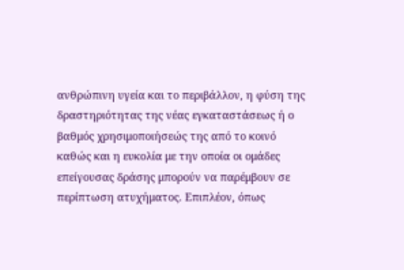ανθρώπινη υγεία και το περιβάλλον, η φύση της δραστηριότητας της νέας εγκαταστάσεως ή ο βαθμός χρησιμοποιήσεώς της από το κοινό καθώς και η ευκολία με την οποία οι ομάδες επείγουσας δράσης μπορούν να παρέμβουν σε περίπτωση ατυχήματος. Επιπλέον, όπως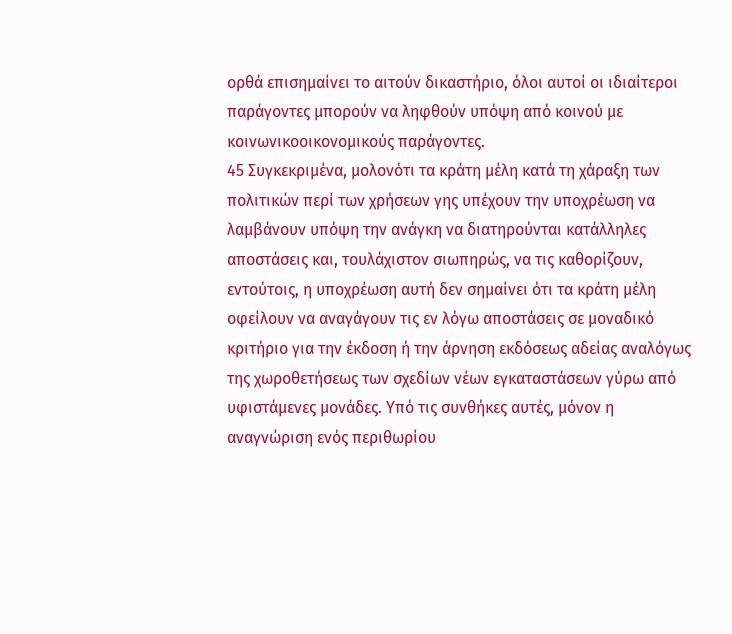ορθά επισημαίνει το αιτούν δικαστήριο, όλοι αυτοί οι ιδιαίτεροι παράγοντες μπορούν να ληφθούν υπόψη από κοινού με κοινωνικοοικονομικούς παράγοντες.
45 Συγκεκριμένα, μολονότι τα κράτη μέλη κατά τη χάραξη των πολιτικών περί των χρήσεων γης υπέχουν την υποχρέωση να λαμβάνουν υπόψη την ανάγκη να διατηρούνται κατάλληλες αποστάσεις και, τουλάχιστον σιωπηρώς, να τις καθορίζουν, εντούτοις, η υποχρέωση αυτή δεν σημαίνει ότι τα κράτη μέλη οφείλουν να αναγάγουν τις εν λόγω αποστάσεις σε μοναδικό κριτήριο για την έκδοση ή την άρνηση εκδόσεως αδείας αναλόγως της χωροθετήσεως των σχεδίων νέων εγκαταστάσεων γύρω από υφιστάμενες μονάδες. Υπό τις συνθήκες αυτές, μόνον η αναγνώριση ενός περιθωρίου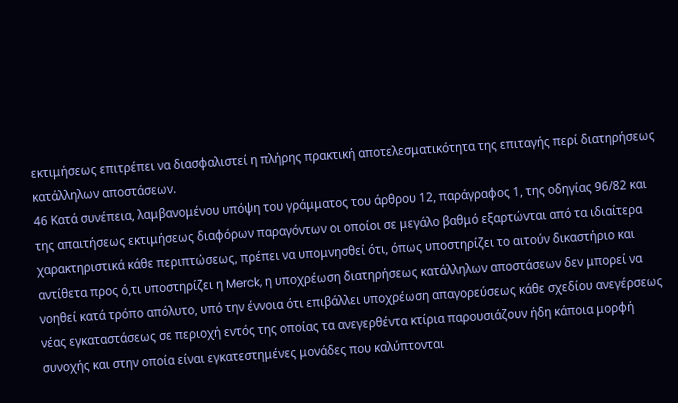εκτιμήσεως επιτρέπει να διασφαλιστεί η πλήρης πρακτική αποτελεσματικότητα της επιταγής περί διατηρήσεως κατάλληλων αποστάσεων.
46 Κατά συνέπεια, λαμβανομένου υπόψη του γράμματος του άρθρου 12, παράγραφος 1, της οδηγίας 96/82 και της απαιτήσεως εκτιμήσεως διαφόρων παραγόντων οι οποίοι σε μεγάλο βαθμό εξαρτώνται από τα ιδιαίτερα χαρακτηριστικά κάθε περιπτώσεως, πρέπει να υπομνησθεί ότι, όπως υποστηρίζει το αιτούν δικαστήριο και αντίθετα προς ό,τι υποστηρίζει η Merck, η υποχρέωση διατηρήσεως κατάλληλων αποστάσεων δεν μπορεί να νοηθεί κατά τρόπο απόλυτο, υπό την έννοια ότι επιβάλλει υποχρέωση απαγορεύσεως κάθε σχεδίου ανεγέρσεως νέας εγκαταστάσεως σε περιοχή εντός της οποίας τα ανεγερθέντα κτίρια παρουσιάζουν ήδη κάποια μορφή συνοχής και στην οποία είναι εγκατεστημένες μονάδες που καλύπτονται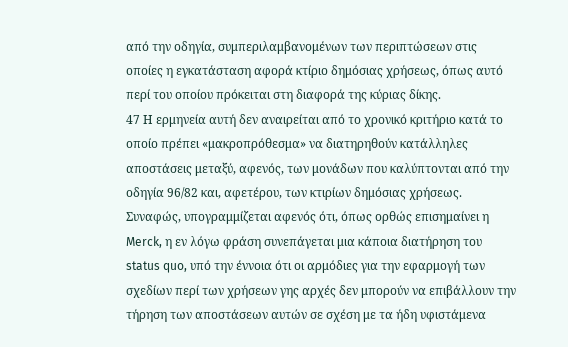από την οδηγία, συμπεριλαμβανομένων των περιπτώσεων στις οποίες η εγκατάσταση αφορά κτίριο δημόσιας χρήσεως, όπως αυτό περί του οποίου πρόκειται στη διαφορά της κύριας δίκης.
47 Η ερμηνεία αυτή δεν αναιρείται από το χρονικό κριτήριο κατά το οποίο πρέπει «μακροπρόθεσμα» να διατηρηθούν κατάλληλες αποστάσεις μεταξύ, αφενός, των μονάδων που καλύπτονται από την οδηγία 96/82 και, αφετέρου, των κτιρίων δημόσιας χρήσεως. Συναφώς, υπογραμμίζεται αφενός ότι, όπως ορθώς επισημαίνει η Merck, η εν λόγω φράση συνεπάγεται μια κάποια διατήρηση του status quo, υπό την έννοια ότι οι αρμόδιες για την εφαρμογή των σχεδίων περί των χρήσεων γης αρχές δεν μπορούν να επιβάλλουν την τήρηση των αποστάσεων αυτών σε σχέση με τα ήδη υφιστάμενα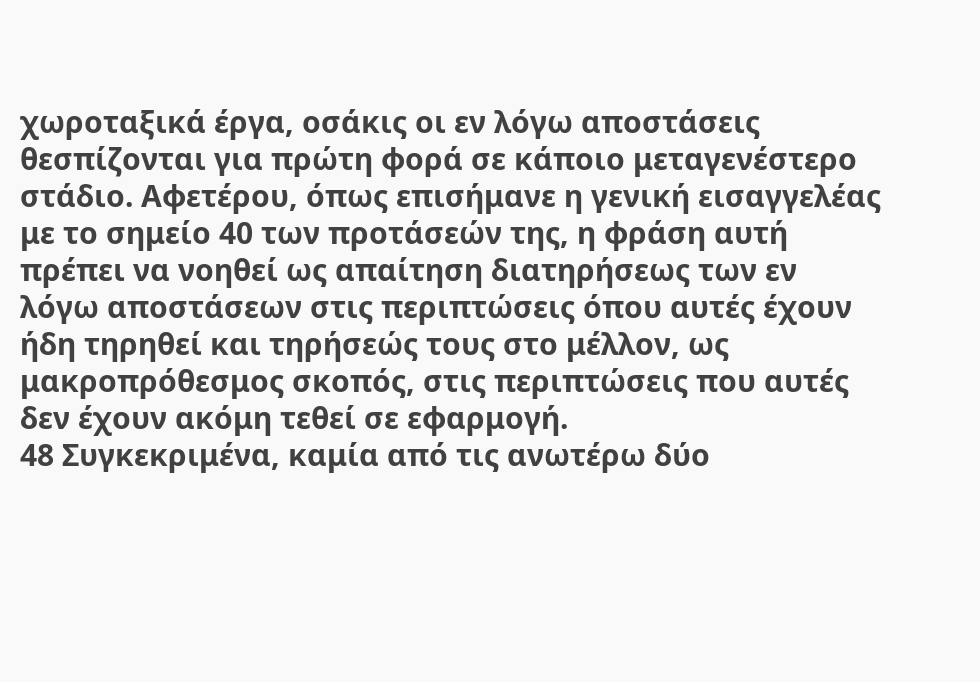χωροταξικά έργα, οσάκις οι εν λόγω αποστάσεις θεσπίζονται για πρώτη φορά σε κάποιο μεταγενέστερο στάδιο. Αφετέρου, όπως επισήμανε η γενική εισαγγελέας με το σημείο 40 των προτάσεών της, η φράση αυτή πρέπει να νοηθεί ως απαίτηση διατηρήσεως των εν λόγω αποστάσεων στις περιπτώσεις όπου αυτές έχουν ήδη τηρηθεί και τηρήσεώς τους στο μέλλον, ως μακροπρόθεσμος σκοπός, στις περιπτώσεις που αυτές δεν έχουν ακόμη τεθεί σε εφαρμογή.
48 Συγκεκριμένα, καμία από τις ανωτέρω δύο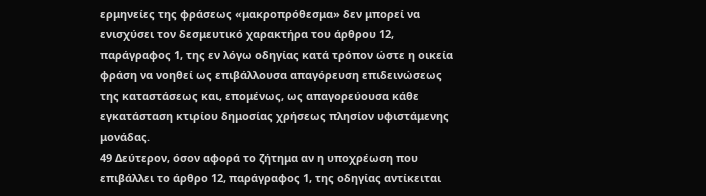ερμηνείες της φράσεως «μακροπρόθεσμα» δεν μπορεί να ενισχύσει τον δεσμευτικό χαρακτήρα του άρθρου 12, παράγραφος 1, της εν λόγω οδηγίας κατά τρόπον ώστε η οικεία φράση να νοηθεί ως επιβάλλουσα απαγόρευση επιδεινώσεως της καταστάσεως και, επομένως, ως απαγορεύουσα κάθε εγκατάσταση κτιρίου δημοσίας χρήσεως πλησίον υφιστάμενης μονάδας.
49 Δεύτερον, όσον αφορά το ζήτημα αν η υποχρέωση που επιβάλλει το άρθρο 12, παράγραφος 1, της οδηγίας αντίκειται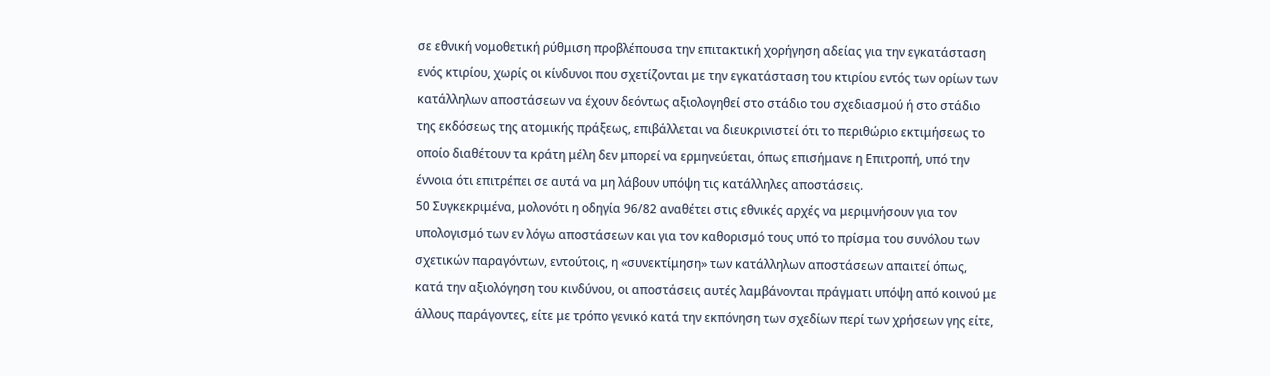σε εθνική νομοθετική ρύθμιση προβλέπουσα την επιτακτική χορήγηση αδείας για την εγκατάσταση ενός κτιρίου, χωρίς οι κίνδυνοι που σχετίζονται με την εγκατάσταση του κτιρίου εντός των ορίων των κατάλληλων αποστάσεων να έχουν δεόντως αξιολογηθεί στο στάδιο του σχεδιασμού ή στο στάδιο της εκδόσεως της ατομικής πράξεως, επιβάλλεται να διευκρινιστεί ότι το περιθώριο εκτιμήσεως το οποίο διαθέτουν τα κράτη μέλη δεν μπορεί να ερμηνεύεται, όπως επισήμανε η Επιτροπή, υπό την έννοια ότι επιτρέπει σε αυτά να μη λάβουν υπόψη τις κατάλληλες αποστάσεις.
50 Συγκεκριμένα, μολονότι η οδηγία 96/82 αναθέτει στις εθνικές αρχές να μεριμνήσουν για τον υπολογισμό των εν λόγω αποστάσεων και για τον καθορισμό τους υπό το πρίσμα του συνόλου των σχετικών παραγόντων, εντούτοις, η «συνεκτίμηση» των κατάλληλων αποστάσεων απαιτεί όπως, κατά την αξιολόγηση του κινδύνου, οι αποστάσεις αυτές λαμβάνονται πράγματι υπόψη από κοινού με άλλους παράγοντες, είτε με τρόπο γενικό κατά την εκπόνηση των σχεδίων περί των χρήσεων γης είτε,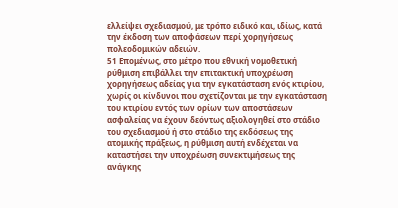ελλείψει σχεδιασμού, με τρόπο ειδικό και, ιδίως, κατά την έκδοση των αποφάσεων περί χορηγήσεως πολεοδομικών αδειών.
51 Επομένως, στο μέτρο που εθνική νομοθετική ρύθμιση επιβάλλει την επιτακτική υποχρέωση χορηγήσεως αδείας για την εγκατάσταση ενός κτιρίου, χωρίς οι κίνδυνοι που σχετίζονται με την εγκατάσταση του κτιρίου εντός των ορίων των αποστάσεων ασφαλείας να έχουν δεόντως αξιολογηθεί στο στάδιο του σχεδιασμού ή στο στάδιο της εκδόσεως της ατομικής πράξεως, η ρύθμιση αυτή ενδέχεται να καταστήσει την υποχρέωση συνεκτιμήσεως της ανάγκης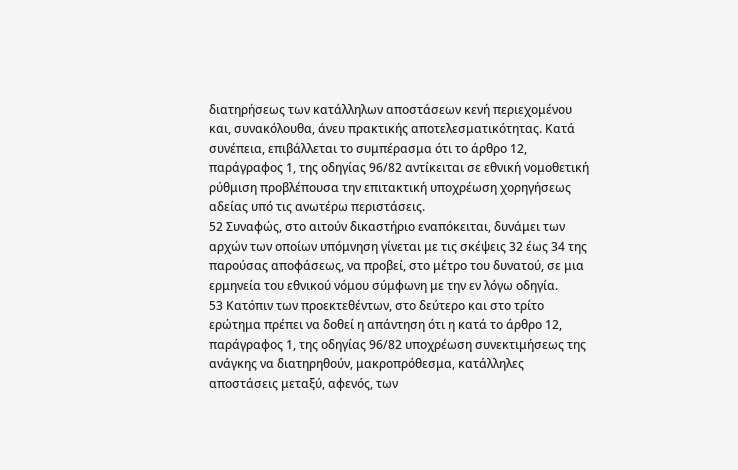διατηρήσεως των κατάλληλων αποστάσεων κενή περιεχομένου και, συνακόλουθα, άνευ πρακτικής αποτελεσματικότητας. Κατά συνέπεια, επιβάλλεται το συμπέρασμα ότι το άρθρο 12, παράγραφος 1, της οδηγίας 96/82 αντίκειται σε εθνική νομοθετική ρύθμιση προβλέπουσα την επιτακτική υποχρέωση χορηγήσεως αδείας υπό τις ανωτέρω περιστάσεις.
52 Συναφώς, στο αιτούν δικαστήριο εναπόκειται, δυνάμει των αρχών των οποίων υπόμνηση γίνεται με τις σκέψεις 32 έως 34 της παρούσας αποφάσεως, να προβεί, στο μέτρο του δυνατού, σε μια ερμηνεία του εθνικού νόμου σύμφωνη με την εν λόγω οδηγία.
53 Κατόπιν των προεκτεθέντων, στο δεύτερο και στο τρίτο ερώτημα πρέπει να δοθεί η απάντηση ότι η κατά το άρθρο 12, παράγραφος 1, της οδηγίας 96/82 υποχρέωση συνεκτιμήσεως της ανάγκης να διατηρηθούν, μακροπρόθεσμα, κατάλληλες αποστάσεις μεταξύ, αφενός, των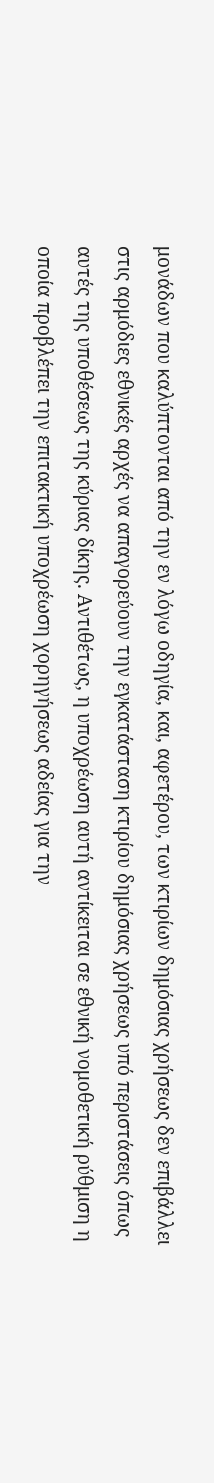μονάδων που καλύπτονται από την εν λόγω οδηγία, και, αφετέρου, των κτιρίων δημόσιας χρήσεως δεν επιβάλλει στις αρμόδιες εθνικές αρχές να απαγορεύουν την εγκατάσταση κτιρίου δημόσιας χρήσεως υπό περιστάσεις όπως αυτές της υποθέσεως της κύριας δίκης. Αντιθέτως, η υποχρέωση αυτή αντίκειται σε εθνική νομοθετική ρύθμιση η οποία προβλέπει την επιτακτική υποχρέωση χορηγήσεως αδείας για την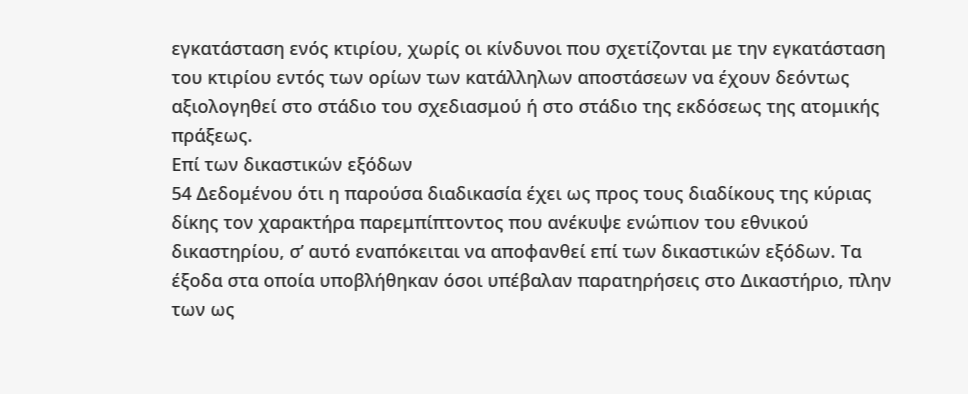εγκατάσταση ενός κτιρίου, χωρίς οι κίνδυνοι που σχετίζονται με την εγκατάσταση του κτιρίου εντός των ορίων των κατάλληλων αποστάσεων να έχουν δεόντως αξιολογηθεί στο στάδιο του σχεδιασμού ή στο στάδιο της εκδόσεως της ατομικής πράξεως.
Επί των δικαστικών εξόδων
54 Δεδομένου ότι η παρούσα διαδικασία έχει ως προς τους διαδίκους της κύριας δίκης τον χαρακτήρα παρεμπίπτοντος που ανέκυψε ενώπιον του εθνικού δικαστηρίου, σ’ αυτό εναπόκειται να αποφανθεί επί των δικαστικών εξόδων. Τα έξοδα στα οποία υποβλήθηκαν όσοι υπέβαλαν παρατηρήσεις στο Δικαστήριο, πλην των ως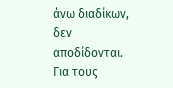άνω διαδίκων, δεν αποδίδονται.
Για τους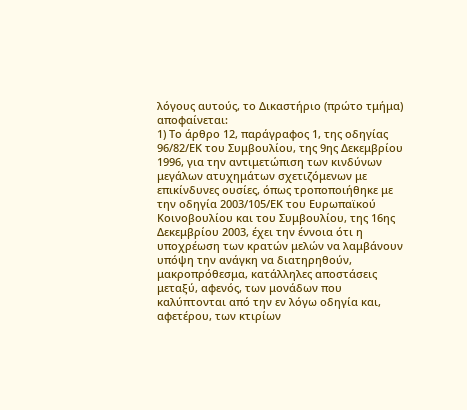λόγους αυτούς, το Δικαστήριο (πρώτο τμήμα) αποφαίνεται:
1) Το άρθρο 12, παράγραφος 1, της οδηγίας 96/82/ΕΚ του Συμβουλίου, της 9ης Δεκεμβρίου 1996, για την αντιμετώπιση των κινδύνων μεγάλων ατυχημάτων σχετιζόμενων με επικίνδυνες ουσίες, όπως τροποποιήθηκε με την οδηγία 2003/105/ΕΚ του Ευρωπαϊκού Κοινοβουλίου και του Συμβουλίου, της 16ης Δεκεμβρίου 2003, έχει την έννοια ότι η υποχρέωση των κρατών μελών να λαμβάνουν υπόψη την ανάγκη να διατηρηθούν, μακροπρόθεσμα, κατάλληλες αποστάσεις μεταξύ, αφενός, των μονάδων που καλύπτονται από την εν λόγω οδηγία και, αφετέρου, των κτιρίων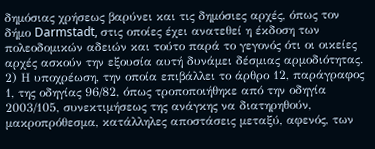δημόσιας χρήσεως βαρύνει και τις δημόσιες αρχές, όπως τον δήμο Darmstadt, στις οποίες έχει ανατεθεί η έκδοση των πολεοδομικών αδειών και τούτο παρά το γεγονός ότι οι οικείες αρχές ασκούν την εξουσία αυτή δυνάμει δέσμιας αρμοδιότητας.
2) Η υποχρέωση, την οποία επιβάλλει το άρθρο 12, παράγραφος 1, της οδηγίας 96/82, όπως τροποποιήθηκε από την οδηγία 2003/105, συνεκτιμήσεως της ανάγκης να διατηρηθούν, μακροπρόθεσμα, κατάλληλες αποστάσεις μεταξύ, αφενός, των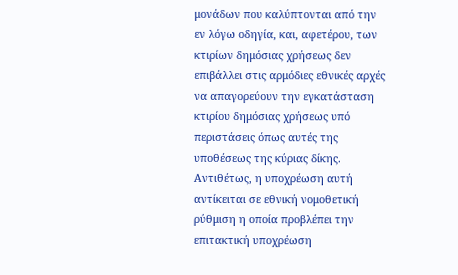μονάδων που καλύπτονται από την εν λόγω οδηγία, και, αφετέρου, των κτιρίων δημόσιας χρήσεως δεν επιβάλλει στις αρμόδιες εθνικές αρχές να απαγορεύουν την εγκατάσταση κτιρίου δημόσιας χρήσεως υπό περιστάσεις όπως αυτές της υποθέσεως της κύριας δίκης. Αντιθέτως, η υποχρέωση αυτή αντίκειται σε εθνική νομοθετική ρύθμιση η οποία προβλέπει την επιτακτική υποχρέωση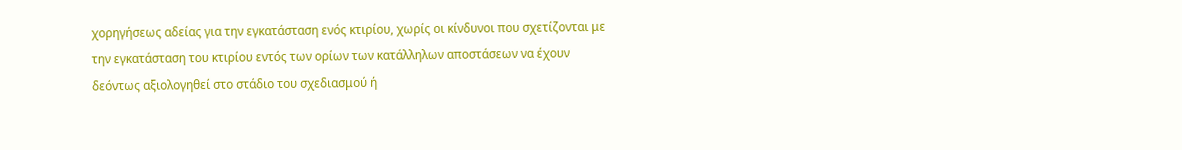χορηγήσεως αδείας για την εγκατάσταση ενός κτιρίου, χωρίς οι κίνδυνοι που σχετίζονται με την εγκατάσταση του κτιρίου εντός των ορίων των κατάλληλων αποστάσεων να έχουν δεόντως αξιολογηθεί στο στάδιο του σχεδιασμού ή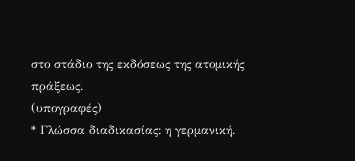στο στάδιο της εκδόσεως της ατομικής πράξεως.
(υπογραφές)
* Γλώσσα διαδικασίας: η γερμανική.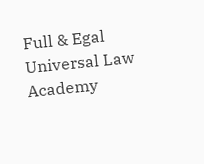Full & Egal Universal Law Academy